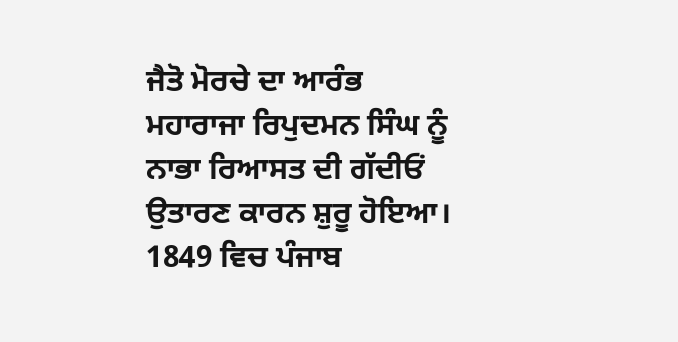ਜੈਤੋ ਮੋਰਚੇ ਦਾ ਆਰੰਭ ਮਹਾਰਾਜਾ ਰਿਪੁਦਮਨ ਸਿੰਘ ਨੂੰ ਨਾਭਾ ਰਿਆਸਤ ਦੀ ਗੱਦੀਓਂ ਉਤਾਰਣ ਕਾਰਨ ਸ਼ੁਰੂ ਹੋਇਆ। 1849 ਵਿਚ ਪੰਜਾਬ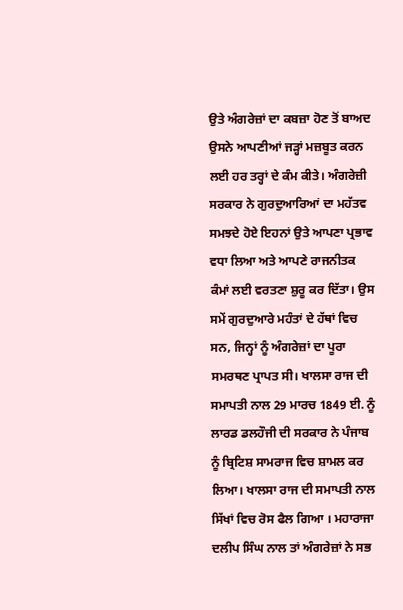ਉਤੇ ਅੰਗਰੇਜ਼ਾਂ ਦਾ ਕਬਜ਼ਾ ਹੋਣ ਤੋਂ ਬਾਅਦ ਉਸਨੇ ਆਪਣੀਆਂ ਜੜ੍ਹਾਂ ਮਜ਼ਬੂਤ ਕਰਨ ਲਈ ਹਰ ਤਰ੍ਹਾਂ ਦੇ ਕੰਮ ਕੀਤੇ। ਅੰਗਰੇਜ਼ੀ ਸਰਕਾਰ ਨੇ ਗੁਰਦੁਆਰਿਆਂ ਦਾ ਮਹੱਤਵ ਸਮਝਦੇ ਹੋਏ ਇਹਨਾਂ ਉਤੇ ਆਪਣਾ ਪ੍ਰਭਾਵ ਵਧਾ ਲਿਆ ਅਤੇ ਆਪਣੇ ਰਾਜਨੀਤਕ ਕੰਮਾਂ ਲਈ ਵਰਤਣਾ ਸ਼ੁਰੂ ਕਰ ਦਿੱਤਾ। ਉਸ ਸਮੇਂ ਗੁਰਦੁਆਰੇ ਮਹੰਤਾਂ ਦੇ ਹੱਥਾਂ ਵਿਚ ਸਨ, ਜਿਨ੍ਹਾਂ ਨੂੰ ਅੰਗਰੇਜ਼ਾਂ ਦਾ ਪੂਰਾ ਸਮਰਥਣ ਪ੍ਰਾਪਤ ਸੀ। ਖਾਲਸਾ ਰਾਜ ਦੀ ਸਮਾਪਤੀ ਨਾਲ 29 ਮਾਰਚ 1849 ਈ. ਨੂੰ ਲਾਰਡ ਡਲਹੌਜੀ ਦੀ ਸਰਕਾਰ ਨੇ ਪੰਜਾਬ ਨੂੰ ਬ੍ਰਿਟਿਸ਼ ਸਾਮਰਾਜ ਵਿਚ ਸ਼ਾਮਲ ਕਰ ਲਿਆ। ਖਾਲਸਾ ਰਾਜ ਦੀ ਸਮਾਪਤੀ ਨਾਲ ਸਿੱਖਾਂ ਵਿਚ ਰੋਸ ਫੈਲ ਗਿਆ । ਮਹਾਰਾਜਾ ਦਲੀਪ ਸਿੰਘ ਨਾਲ ਤਾਂ ਅੰਗਰੇਜ਼ਾਂ ਨੇ ਸਭ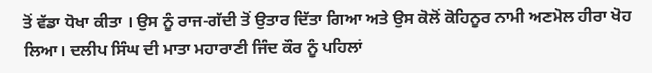ਤੋਂ ਵੱਡਾ ਧੋਖਾ ਕੀਤਾ । ਉਸ ਨੂੰ ਰਾਜ-ਗੱਦੀ ਤੋਂ ਉਤਾਰ ਦਿੱਤਾ ਗਿਆ ਅਤੇ ਉਸ ਕੋਲੋਂ ਕੋਹਿਨੂਰ ਨਾਮੀ ਅਣਮੋਲ ਹੀਰਾ ਖੋਹ ਲਿਆ। ਦਲੀਪ ਸਿੰਘ ਦੀ ਮਾਤਾ ਮਹਾਰਾਣੀ ਜਿੰਦ ਕੌਰ ਨੂੰ ਪਹਿਲਾਂ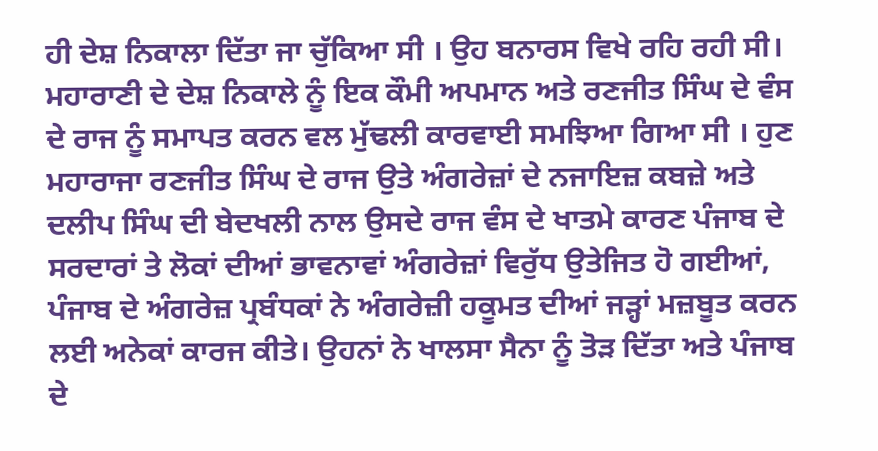ਹੀ ਦੇਸ਼ ਨਿਕਾਲਾ ਦਿੱਤਾ ਜਾ ਚੁੱਕਿਆ ਸੀ । ਉਹ ਬਨਾਰਸ ਵਿਖੇ ਰਹਿ ਰਹੀ ਸੀ। ਮਹਾਰਾਣੀ ਦੇ ਦੇਸ਼ ਨਿਕਾਲੇ ਨੂੰ ਇਕ ਕੌਮੀ ਅਪਮਾਨ ਅਤੇ ਰਣਜੀਤ ਸਿੰਘ ਦੇ ਵੰਸ ਦੇ ਰਾਜ ਨੂੰ ਸਮਾਪਤ ਕਰਨ ਵਲ ਮੁੱਢਲੀ ਕਾਰਵਾਈ ਸਮਝਿਆ ਗਿਆ ਸੀ । ਹੁਣ ਮਹਾਰਾਜਾ ਰਣਜੀਤ ਸਿੰਘ ਦੇ ਰਾਜ ਉਤੇ ਅੰਗਰੇਜ਼ਾਂ ਦੇ ਨਜਾਇਜ਼ ਕਬਜ਼ੇ ਅਤੇ ਦਲੀਪ ਸਿੰਘ ਦੀ ਬੇਦਖਲੀ ਨਾਲ ਉਸਦੇ ਰਾਜ ਵੰਸ ਦੇ ਖਾਤਮੇ ਕਾਰਣ ਪੰਜਾਬ ਦੇ ਸਰਦਾਰਾਂ ਤੇ ਲੋਕਾਂ ਦੀਆਂ ਭਾਵਨਾਵਾਂ ਅੰਗਰੇਜ਼ਾਂ ਵਿਰੁੱਧ ਉਤੇਜਿਤ ਹੋ ਗਈਆਂ, ਪੰਜਾਬ ਦੇ ਅੰਗਰੇਜ਼ ਪ੍ਰਬੰਧਕਾਂ ਨੇ ਅੰਗਰੇਜ਼ੀ ਹਕੂਮਤ ਦੀਆਂ ਜੜ੍ਹਾਂ ਮਜ਼ਬੂਤ ਕਰਨ ਲਈ ਅਨੇਕਾਂ ਕਾਰਜ ਕੀਤੇ। ਉਹਨਾਂ ਨੇ ਖਾਲਸਾ ਸੈਨਾ ਨੂੰ ਤੋੜ ਦਿੱਤਾ ਅਤੇ ਪੰਜਾਬ ਦੇ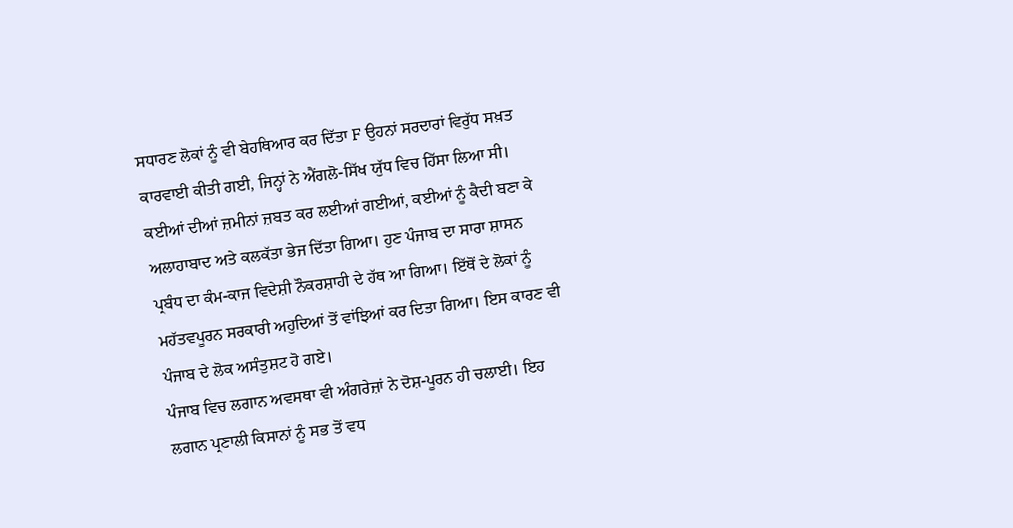ਸਧਾਰਣ ਲੋਕਾਂ ਨੂੰ ਵੀ ਬੇਹਥਿਆਰ ਕਰ ਦਿੱਤਾ F ਉਹਨਾਂ ਸਰਦਾਰਾਂ ਵਿਰੁੱਧ ਸਖ਼ਤ ਕਾਰਵਾਈ ਕੀਤੀ ਗਈ, ਜਿਨ੍ਹਾਂ ਨੇ ਐਂਗਲੋ-ਸਿੱਖ ਯੁੱਧ ਵਿਚ ਹਿੱਸਾ ਲਿਆ ਸੀ। ਕਈਆਂ ਦੀਆਂ ਜ਼ਮੀਨਾਂ ਜ਼ਬਤ ਕਰ ਲਈਆਂ ਗਈਆਂ, ਕਈਆਂ ਨੂੰ ਕੈਦੀ ਬਣਾ ਕੇ ਅਲਾਹਾਬਾਦ ਅਤੇ ਕਲਕੱਤਾ ਭੇਜ ਦਿੱਤਾ ਗਿਆ। ਹੁਣ ਪੰਜਾਬ ਦਾ ਸਾਰਾ ਸ਼ਾਸਨ ਪ੍ਰਬੰਧ ਦਾ ਕੰਮ-ਕਾਜ ਵਿਦੇਸ਼ੀ ਨੌਕਰਸ਼ਾਹੀ ਦੇ ਹੱਥ ਆ ਗਿਆ। ਇੱਥੋਂ ਦੇ ਲੋਕਾਂ ਨੂੰ ਮਹੱਤਵਪੂਰਨ ਸਰਕਾਰੀ ਅਹੁਦਿਆਂ ਤੋਂ ਵਾਂਝਿਆਂ ਕਰ ਦਿਤਾ ਗਿਆ। ਇਸ ਕਾਰਣ ਵੀ ਪੰਜਾਬ ਦੇ ਲੋਕ ਅਸੰਤੁਸ਼ਟ ਹੋ ਗਏ।
ਪੰਜਾਬ ਵਿਚ ਲਗਾਨ ਅਵਸਥਾ ਵੀ ਅੰਗਰੇਜ਼ਾਂ ਨੇ ਦੋਸ਼-ਪੂਰਨ ਹੀ ਚਲਾਈ। ਇਹ ਲਗਾਨ ਪ੍ਰਣਾਲੀ ਕਿਸਾਨਾਂ ਨੂੰ ਸਭ ਤੋਂ ਵਧ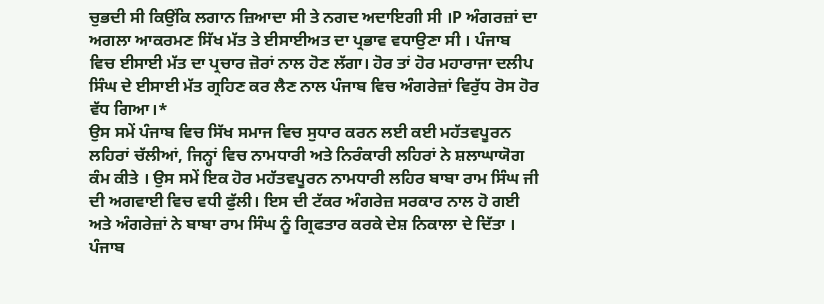ਚੁਭਦੀ ਸੀ ਕਿਉਂਕਿ ਲਗਾਨ ਜ਼ਿਆਦਾ ਸੀ ਤੇ ਨਗਦ ਅਦਾਇਗੀ ਸੀ ।P ਅੰਗਰਜ਼ਾਂ ਦਾ ਅਗਲਾ ਆਕਰਮਣ ਸਿੱਖ ਮੱਤ ਤੇ ਈਸਾਈਅਤ ਦਾ ਪ੍ਰਭਾਵ ਵਧਾਉਣਾ ਸੀ । ਪੰਜਾਬ ਵਿਚ ਈਸਾਈ ਮੱਤ ਦਾ ਪ੍ਰਚਾਰ ਜ਼ੋਰਾਂ ਨਾਲ ਹੋਣ ਲੱਗਾ। ਹੋਰ ਤਾਂ ਹੋਰ ਮਹਾਰਾਜਾ ਦਲੀਪ ਸਿੰਘ ਦੇ ਈਸਾਈ ਮੱਤ ਗ੍ਰਹਿਣ ਕਰ ਲੈਣ ਨਾਲ ਪੰਜਾਬ ਵਿਚ ਅੰਗਰੇਜ਼ਾਂ ਵਿਰੁੱਧ ਰੋਸ ਹੋਰ ਵੱਧ ਗਿਆ।*
ਉਸ ਸਮੇਂ ਪੰਜਾਬ ਵਿਚ ਸਿੱਖ ਸਮਾਜ ਵਿਚ ਸੁਧਾਰ ਕਰਨ ਲਈ ਕਈ ਮਹੱਤਵਪੂਰਨ ਲਹਿਰਾਂ ਚੱਲੀਆਂ, ਜਿਨ੍ਹਾਂ ਵਿਚ ਨਾਮਧਾਰੀ ਅਤੇ ਨਿਰੰਕਾਰੀ ਲਹਿਰਾਂ ਨੇ ਸ਼ਲਾਘਾਯੋਗ ਕੰਮ ਕੀਤੇ । ਉਸ ਸਮੇਂ ਇਕ ਹੋਰ ਮਹੱਤਵਪੂਰਨ ਨਾਮਧਾਰੀ ਲਹਿਰ ਬਾਬਾ ਰਾਮ ਸਿੰਘ ਜੀ ਦੀ ਅਗਵਾਈ ਵਿਚ ਵਧੀ ਫੁੱਲੀ। ਇਸ ਦੀ ਟੱਕਰ ਅੰਗਰੇਜ਼ ਸਰਕਾਰ ਨਾਲ ਹੋ ਗਈ ਅਤੇ ਅੰਗਰੇਜ਼ਾਂ ਨੇ ਬਾਬਾ ਰਾਮ ਸਿੰਘ ਨੂੰ ਗ੍ਰਿਫਤਾਰ ਕਰਕੇ ਦੇਸ਼ ਨਿਕਾਲਾ ਦੇ ਦਿੱਤਾ । ਪੰਜਾਬ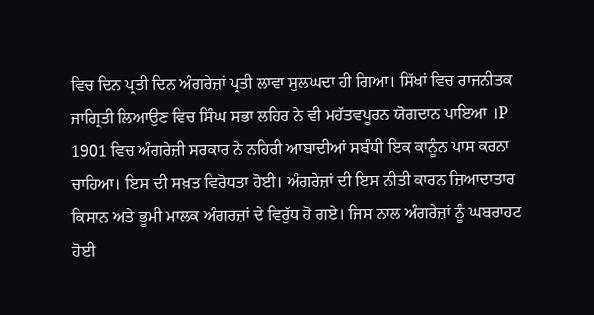ਵਿਚ ਦਿਨ ਪ੍ਰਤੀ ਦਿਨ ਅੰਗਰੇਜ਼ਾਂ ਪ੍ਰਤੀ ਲਾਵਾ ਸੁਲਘਦਾ ਹੀ ਗਿਆ। ਸਿੱਖਾਂ ਵਿਚ ਰਾਜਨੀਤਕ ਜਾਗ੍ਰਿਤੀ ਲਿਆਉਣ ਵਿਚ ਸਿੰਘ ਸਭਾ ਲਹਿਰ ਨੇ ਵੀ ਮਹੱਤਵਪੂਰਨ ਯੋਗਦਾਨ ਪਾਇਆ ।P 1901 ਵਿਚ ਅੰਗਰੇਜ਼ੀ ਸਰਕਾਰ ਨੇ ਨਹਿਰੀ ਆਬਾਦੀਆਂ ਸਬੰਧੀ ਇਕ ਕਾਨੂੰਨ ਪਾਸ ਕਰਨਾ ਚਾਹਿਆ। ਇਸ ਦੀ ਸਖ਼ਤ ਵਿਰੋਧਤਾ ਹੋਈ। ਅੰਗਰੇਜ਼ਾਂ ਦੀ ਇਸ ਨੀਤੀ ਕਾਰਨ ਜ਼ਿਆਦਾਤਾਰ ਕਿਸਾਨ ਅਤੇ ਭੂਮੀ ਮਾਲਕ ਅੰਗਰਜ਼ਾਂ ਦੇ ਵਿਰੁੱਧ ਹੋ ਗਏ। ਜਿਸ ਨਾਲ ਅੰਗਰੇਜ਼ਾਂ ਨੂੰ ਘਬਰਾਹਟ ਹੋਈ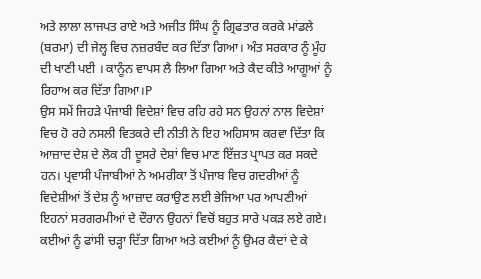ਅਤੇ ਲਾਲਾ ਲਾਜਪਤ ਰਾਏ ਅਤੇ ਅਜੀਤ ਸਿੰਘ ਨੂੰ ਗ੍ਰਿਫਤਾਰ ਕਰਕੇ ਮਾਂਡਲੇ (ਬਰਮਾ) ਦੀ ਜੇਲ੍ਹ ਵਿਚ ਨਜ਼ਰਬੰਦ ਕਰ ਦਿੱਤਾ ਗਿਆ। ਅੰਤ ਸਰਕਾਰ ਨੂੰ ਮੂੰਹ ਦੀ ਖਾਣੀ ਪਈ । ਕਾਨੂੰਨ ਵਾਪਸ ਲੈ ਲਿਆ ਗਿਆ ਅਤੇ ਕੈਦ ਕੀਤੇ ਆਗੂਆਂ ਨੂੰ ਰਿਹਾਅ ਕਰ ਦਿੱਤਾ ਗਿਆ।P
ਉਸ ਸਮੇਂ ਜਿਹੜੇ ਪੰਜਾਬੀ ਵਿਦੇਸ਼ਾਂ ਵਿਚ ਰਹਿ ਰਹੇ ਸਨ ਉਹਨਾਂ ਨਾਲ ਵਿਦੇਸ਼ਾਂ ਵਿਚ ਹੋ ਰਹੇ ਨਸਲੀ ਵਿਤਕਰੇ ਦੀ ਨੀਤੀ ਨੇ ਇਹ ਅਹਿਸਾਸ ਕਰਵਾ ਦਿੱਤਾ ਕਿ ਆਜ਼ਾਦ ਦੇਸ਼ ਦੇ ਲੋਕ ਹੀ ਦੂਸਰੇ ਦੇਸ਼ਾਂ ਵਿਚ ਮਾਣ ਇੱਜ਼ਤ ਪ੍ਰਾਪਤ ਕਰ ਸਕਦੇ ਹਨ। ਪ੍ਰਵਾਸੀ ਪੰਜਾਬੀਆਂ ਨੇ ਅਮਰੀਕਾ ਤੋਂ ਪੰਜਾਬ ਵਿਚ ਗਦਰੀਆਂ ਨੂੰ ਵਿਦੇਸ਼ੀਆਂ ਤੋਂ ਦੇਸ਼ ਨੂੰ ਆਜ਼ਾਦ ਕਰਾਉਣ ਲਈ ਭੇਜਿਆ ਪਰ ਆਪਣੀਆਂ ਇਹਨਾਂ ਸਰਗਰਮੀਆਂ ਦੇ ਦੌਰਾਨ ਉਹਨਾਂ ਵਿਚੋਂ ਬਹੁਤ ਸਾਰੇ ਪਕੜ ਲਏ ਗਏ। ਕਈਆਂ ਨੂੰ ਫਾਂਸੀ ਚੜ੍ਹਾ ਦਿੱਤਾ ਗਿਆ ਅਤੇ ਕਈਆਂ ਨੂੰ ਉਮਰ ਕੈਦਾਂ ਦੇ ਕੇ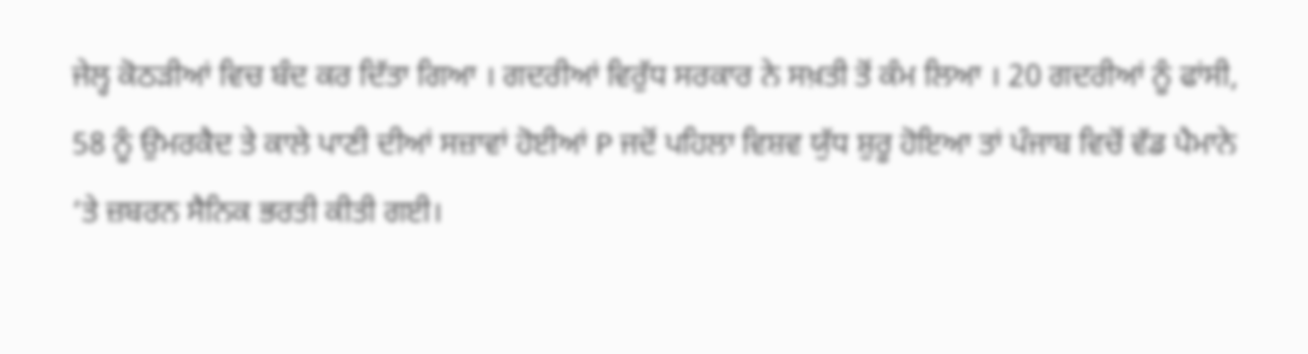ਜੇਲ੍ਹ ਕੋਠੜੀਆਂ ਵਿਚ ਬੰਦ ਕਰ ਦਿੱਤਾ ਗਿਆ । ਗਦਰੀਆਂ ਵਿਰੁੱਧ ਸਰਕਾਰ ਨੇ ਸਖ਼ਤੀ ਤੋਂ ਕੰਮ ਲਿਆ । 20 ਗਦਰੀਆਂ ਨੂੰ ਫਾਂਸੀ, 58 ਨੂੰ ਉਮਰਕੈਦ ਤੇ ਕਾਲੇ ਪਾਣੀ ਦੀਆਂ ਸਜ਼ਾਵਾਂ ਹੋਈਆਂ P ਜਦੋਂ ਪਹਿਲਾ ਵਿਸ਼ਵ ਯੁੱਧ ਸ਼ੁਰੂ ਹੋਇਆ ਤਾਂ ਪੰਜਾਬ ਵਿਚੋਂ ਵੱਡ ਪੈਮਾਨੇ ‘ਤੇ ਜ਼ਬਰਨ ਸੈਨਿਕ ਭਰਤੀ ਕੀਤੀ ਗਈ।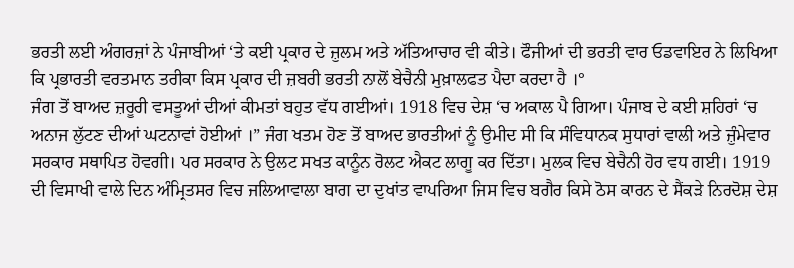ਭਰਤੀ ਲਈ ਅੰਗਰਜ਼ਾਂ ਨੇ ਪੰਜਾਬੀਆਂ ‘ਤੇ ਕਈ ਪ੍ਰਕਾਰ ਦੇ ਜ਼ੁਲਮ ਅਤੇ ਅੱਤਿਆਚਾਰ ਵੀ ਕੀਤੇ। ਫੌਜੀਆਂ ਦੀ ਭਰਤੀ ਵਾਰ ਓਡਵਾਇਰ ਨੇ ਲਿਖਿਆ ਕਿ ਪ੍ਰਭਾਰਤੀ ਵਰਤਮਾਨ ਤਰੀਕਾ ਕਿਸ ਪ੍ਰਕਾਰ ਦੀ ਜ਼ਬਰੀ ਭਰਤੀ ਨਾਲੋਂ ਬੇਚੈਨੀ ਮੁਖ਼ਾਲਫਤ ਪੈਦਾ ਕਰਦਾ ਹੈ ।°
ਜੰਗ ਤੋਂ ਬਾਅਦ ਜ਼ਰੂਰੀ ਵਸਤੂਆਂ ਦੀਆਂ ਕੀਮਤਾਂ ਬਹੁਤ ਵੱਧ ਗਈਆਂ। 1918 ਵਿਚ ਦੇਸ਼ ‘ਚ ਅਕਾਲ ਪੈ ਗਿਆ। ਪੰਜਾਬ ਦੇ ਕਈ ਸ਼ਹਿਰਾਂ ‘ਚ ਅਨਾਜ ਲੁੱਟਣ ਦੀਆਂ ਘਟਨਾਵਾਂ ਹੋਈਆਂ ।” ਜੰਗ ਖਤਮ ਹੋਣ ਤੋਂ ਬਾਅਦ ਭਾਰਤੀਆਂ ਨੂੰ ਉਮੀਦ ਸੀ ਕਿ ਸੰਵਿਧਾਨਕ ਸੁਧਾਰਾਂ ਵਾਲੀ ਅਤੇ ਜ਼ੁੰਮੇਵਾਰ ਸਰਕਾਰ ਸਥਾਪਿਤ ਹੋਵਗੀ। ਪਰ ਸਰਕਾਰ ਨੇ ਉਲਟ ਸਖਤ ਕਾਨੂੰਨ ਰੋਲਟ ਐਕਟ ਲਾਗੂ ਕਰ ਦਿੱਤਾ। ਮੁਲਕ ਵਿਚ ਬੇਚੈਨੀ ਹੋਰ ਵਧ ਗਈ। 1919 ਦੀ ਵਿਸਾਖੀ ਵਾਲੇ ਦਿਨ ਅੰਮ੍ਰਿਤਸਰ ਵਿਚ ਜਲਿਆਵਾਲਾ ਬਾਗ ਦਾ ਦੁਖਾਂਤ ਵਾਪਰਿਆ ਜਿਸ ਵਿਚ ਬਗੈਰ ਕਿਸੇ ਠੋਸ ਕਾਰਨ ਦੇ ਸੈਂਕੜੇ ਨਿਰਦੋਸ਼ ਦੇਸ਼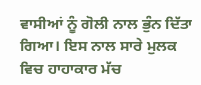ਵਾਸੀਆਂ ਨੂੰ ਗੋਲੀ ਨਾਲ ਭੁੰਨ ਦਿੱਤਾ ਗਿਆ। ਇਸ ਨਾਲ ਸਾਰੇ ਮੁਲਕ ਵਿਚ ਹਾਹਾਕਾਰ ਮੱਚ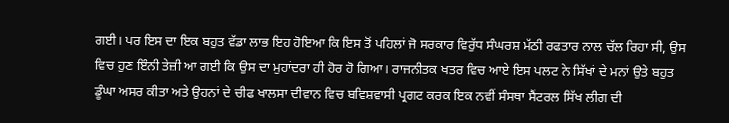ਗਈ। ਪਰ ਇਸ ਦਾ ਇਕ ਬਹੁਤ ਵੱਡਾ ਲਾਭ ਇਹ ਹੋਇਆ ਕਿ ਇਸ ਤੋਂ ਪਹਿਲਾਂ ਜੋ ਸਰਕਾਰ ਵਿਰੁੱਧ ਸੰਘਰਸ਼ ਮੱਠੀ ਰਫਤਾਰ ਨਾਲ ਚੱਲ ਰਿਹਾ ਸੀ, ਉਸ ਵਿਚ ਹੁਣ ਇੰਨੀ ਤੇਜ਼ੀ ਆ ਗਈ ਕਿ ਉਸ ਦਾ ਮੁਹਾਂਦਰਾ ਹੀ ਹੋਰ ਹੋ ਗਿਆ। ਰਾਜਨੀਤਕ ਖਤਰ ਵਿਚ ਆਏ ਇਸ ਪਲਟ ਨੇ ਸਿੱਖਾਂ ਦੇ ਮਨਾਂ ਉਤੇ ਬਹੁਤ ਡੂੰਘਾ ਅਸਰ ਕੀਤਾ ਅਤੇ ਉਹਨਾਂ ਦੇ ਚੀਫ ਖਾਲਸਾ ਦੀਵਾਨ ਵਿਚ ਬਵਿਸ਼ਵਾਸੀ ਪ੍ਰਗਟ ਕਰਕ ਇਕ ਨਵੀਂ ਸੰਸਥਾ ਸੈਂਟਰਲ ਸਿੱਖ ਲੀਗ ਦੀ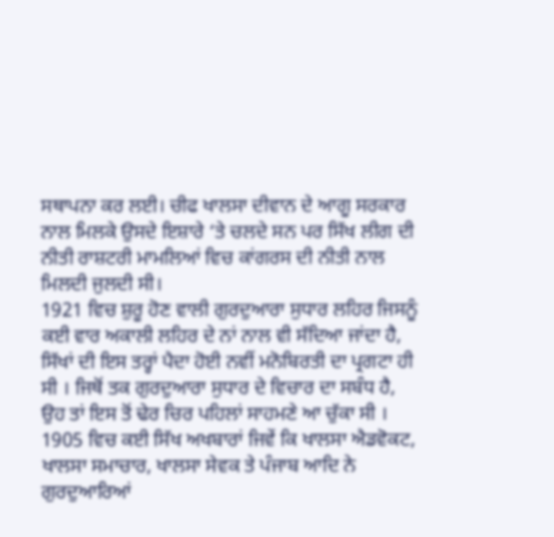ਸਥਾਪਨਾ ਕਰ ਲਈ। ਚੀਫ ਖਾਲਸਾ ਦੀਵਾਨ ਦੇ ਆਗੂ ਸਰਕਾਰ ਨਾਲ ਮਿਲਕੇ ਉਸਦੇ ਇਸ਼ਾਰੇ ‘ਤੇ ਚਲਦੇ ਸਨ ਪਰ ਸਿੱਖ ਲੀਗ ਦੀ ਨੀਤੀ ਰਾਸ਼ਟਰੀ ਮਾਮਲਿਆਂ ਵਿਚ ਕਾਂਗਰਸ ਦੀ ਨੀਤੀ ਨਾਲ ਮਿਲਦੀ ਜੁਲਦੀ ਸੀ।
1921 ਵਿਚ ਸ਼ੁਰੂ ਹੋਣ ਵਾਲੀ ਗੁਰਦੁਆਰਾ ਸੁਧਾਰ ਲਹਿਰ ਜਿਸਨੂੰ ਕਈ ਵਾਰ ਅਕਾਲੀ ਲਹਿਰ ਦੇ ਨਾਂ ਨਾਲ ਵੀ ਸੱਦਿਆ ਜਾਂਦਾ ਹੈ, ਸਿੱਖਾਂ ਦੀ ਇਸ ਤਰ੍ਹਾਂ ਪੈਦਾ ਹੋਈ ਨਵੀਂ ਮਨੋਬਿਰਤੀ ਦਾ ਪ੍ਰਗਟਾ ਹੀ ਸੀ । ਜਿਥੋਂ ਤਕ ਗੁਰਦੁਆਰਾ ਸੁਧਾਰ ਦੇ ਵਿਚਾਰ ਦਾ ਸਬੰਧ ਹੈ, ਉਹ ਤਾਂ ਇਸ ਤੋਂ ਢੇਰ ਚਿਰ ਪਹਿਲਾਂ ਸਾਹਮਣੇ ਆ ਚੁੱਕਾ ਸੀ । 1905 ਵਿਚ ਕਈ ਸਿੱਖ ਅਖਬਾਰਾਂ ਜਿਵੇਂ ਕਿ ਖਾਲਸਾ ਐਡਵੋਕਟ, ਖਾਲਸਾ ਸਮਾਚਾਰ, ਖਾਲਸਾ ਸੇਵਕ ਤੇ ਪੰਜਾਬ ਆਦਿ ਨੇ ਗੁਰਦੁਆਰਿਆਂ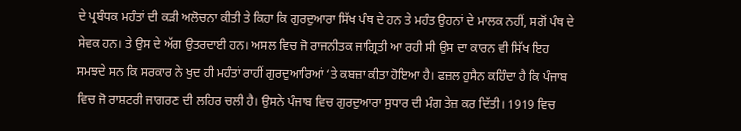ਦੇ ਪ੍ਰਬੰਧਕ ਮਹੰਤਾਂ ਦੀ ਕੜੀ ਅਲੋਚਨਾ ਕੀਤੀ ਤੇ ਕਿਹਾ ਕਿ ਗੁਰਦੁਆਰਾ ਸਿੱਖ ਪੰਥ ਦੇ ਹਨ ਤੇ ਮਹੰਤ ਉਹਨਾਂ ਦੇ ਮਾਲਕ ਨਹੀਂ, ਸਗੋਂ ਪੰਥ ਦੇ ਸੇਵਕ ਹਨ। ਤੇ ਉਸ ਦੇ ਅੱਗ ਉਤਰਦਾਈ ਹਨ। ਅਸਲ ਵਿਚ ਜੋ ਰਾਜਨੀਤਕ ਜਾਗ੍ਰਿਤੀ ਆ ਰਹੀ ਸੀ ਉਸ ਦਾ ਕਾਰਨ ਵੀ ਸਿੱਖ ਇਹ ਸਮਝਦੇ ਸਨ ਕਿ ਸਰਕਾਰ ਨੇ ਖੁਦ ਹੀ ਮਹੰਤਾਂ ਰਾਹੀਂ ਗੁਰਦੁਆਰਿਆਂ ‘ਤੇ ਕਬਜ਼ਾ ਕੀਤਾ ਹੋਇਆ ਹੈ। ਫਜ਼ਲ ਹੁਸੈਨ ਕਹਿੰਦਾ ਹੈ ਕਿ ਪੰਜਾਬ ਵਿਚ ਜੋ ਰਾਸ਼ਟਰੀ ਜਾਗਰਣ ਦੀ ਲਹਿਰ ਚਲੀ ਹੈ। ਉਸਨੇ ਪੰਜਾਬ ਵਿਚ ਗੁਰਦੁਆਰਾ ਸੁਧਾਰ ਦੀ ਮੰਗ ਤੇਜ਼ ਕਰ ਦਿੱਤੀ। 1919 ਵਿਚ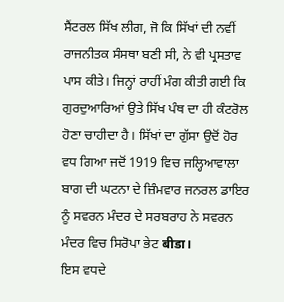ਸੈਂਟਰਲ ਸਿੱਖ ਲੀਗ, ਜੋ ਕਿ ਸਿੱਖਾਂ ਦੀ ਨਵੀਂ ਰਾਜਨੀਤਕ ਸੰਸਥਾ ਬਣੀ ਸੀ, ਨੇ ਵੀ ਪ੍ਰਸਤਾਵ ਪਾਸ ਕੀਤੇ। ਜਿਨ੍ਹਾਂ ਰਾਹੀਂ ਮੰਗ ਕੀਤੀ ਗਈ ਕਿ ਗੁਰਦੁਆਰਿਆਂ ਉਤੇ ਸਿੱਖ ਪੰਥ ਦਾ ਹੀ ਕੰਟਰੋਲ ਹੋਣਾ ਚਾਹੀਦਾ ਹੈ। ਸਿੱਖਾਂ ਦਾ ਗੁੱਸਾ ਉਦੋਂ ਹੋਰ ਵਧ ਗਿਆ ਜਦੋਂ 1919 ਵਿਚ ਜਲ੍ਹਿਆਵਾਲਾ ਬਾਗ ਦੀ ਘਟਨਾ ਦੇ ਜ਼ਿੰਮਵਾਰ ਜਨਰਲ ਡਾਇਰ ਨੂੰ ਸਵਰਨ ਮੰਦਰ ਦੇ ਸਰਬਰਾਹ ਨੇ ਸਵਰਨ ਮੰਦਰ ਵਿਚ ਸਿਰੋਪਾ ਭੇਟ बीडा।
ਇਸ ਵਧਦੇ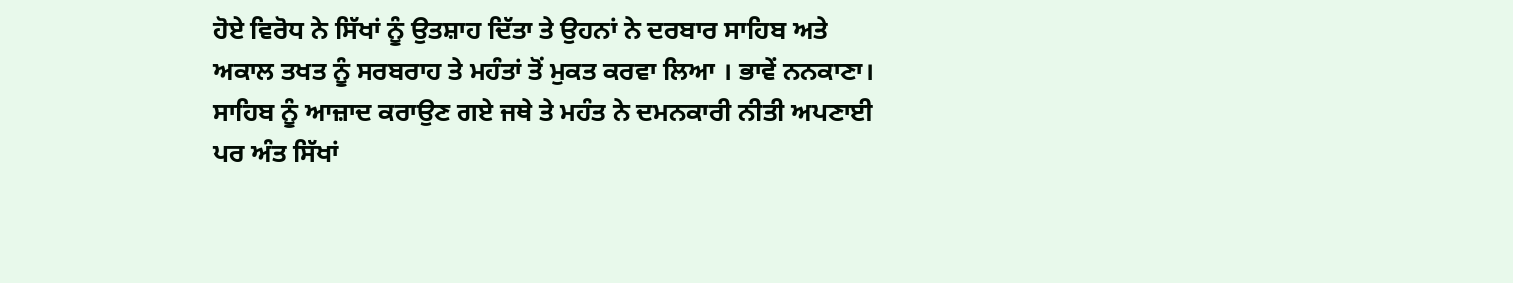ਹੋਏ ਵਿਰੋਧ ਨੇ ਸਿੱਖਾਂ ਨੂੰ ਉਤਸ਼ਾਹ ਦਿੱਤਾ ਤੇ ਉਹਨਾਂ ਨੇ ਦਰਬਾਰ ਸਾਹਿਬ ਅਤੇ ਅਕਾਲ ਤਖਤ ਨੂੰ ਸਰਬਰਾਹ ਤੇ ਮਹੰਤਾਂ ਤੋਂ ਮੁਕਤ ਕਰਵਾ ਲਿਆ । ਭਾਵੇਂ ਨਨਕਾਣਾ। ਸਾਹਿਬ ਨੂੰ ਆਜ਼ਾਦ ਕਰਾਉਣ ਗਏ ਜਥੇ ਤੇ ਮਹੰਤ ਨੇ ਦਮਨਕਾਰੀ ਨੀਤੀ ਅਪਣਾਈ ਪਰ ਅੰਤ ਸਿੱਖਾਂ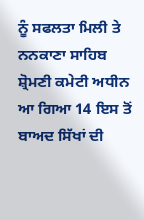ਨੂੰ ਸਫਲਤਾ ਮਿਲੀ ਤੇ ਨਨਕਾਣਾ ਸਾਹਿਬ ਸ਼੍ਰੋਮਣੀ ਕਮੇਟੀ ਅਧੀਨ ਆ ਗਿਆ 14 ਇਸ ਤੋਂ ਬਾਅਦ ਸਿੱਖਾਂ ਦੀ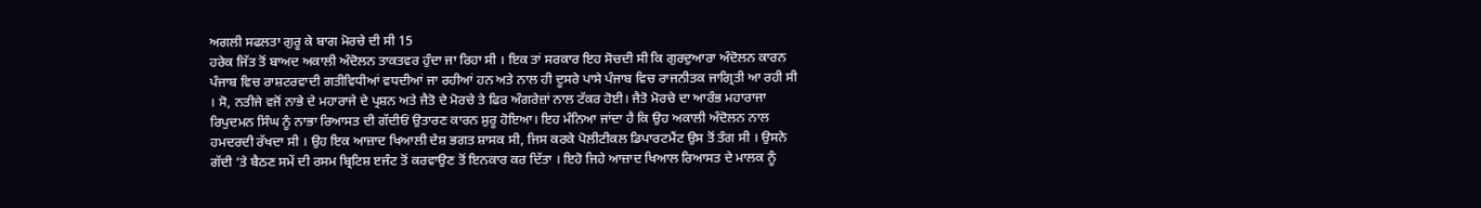ਅਗਲੀ ਸਫਲਤਾ ਗੁਰੂ ਕੇ ਬਾਗ ਮੋਰਚੇ ਦੀ ਸੀ 15
ਹਰੇਕ ਜਿੱਤ ਤੋਂ ਬਾਅਦ ਅਕਾਲੀ ਅੰਦੋਲਨ ਤਾਕਤਵਰ ਹੁੰਦਾ ਜਾ ਰਿਹਾ ਸੀ । ਇਕ ਤਾਂ ਸਰਕਾਰ ਇਹ ਸੋਚਦੀ ਸੀ ਕਿ ਗੁਰਦੁਆਰਾ ਅੰਦੋਲਨ ਕਾਰਨ ਪੰਜਾਬ ਵਿਚ ਰਾਸ਼ਟਰਵਾਦੀ ਗਤੀਵਿਧੀਆਂ ਵਧਦੀਆਂ ਜਾ ਰਹੀਆਂ ਹਨ ਅਤੇ ਨਾਲ ਹੀ ਦੂਸਰੇ ਪਾਸੇ ਪੰਜਾਬ ਵਿਚ ਰਾਜਨੀਤਕ ਜਾਗ੍ਰਿਤੀ ਆ ਰਹੀ ਸੀ । ਸੋ, ਨਤੀਜੇ ਵਜੋਂ ਨਾਭੇ ਦੇ ਮਹਾਰਾਜੇ ਦੇ ਪ੍ਰਸ਼ਨ ਅਤੇ ਜੈਤੋ ਦੇ ਮੋਰਚੇ ਤੇ ਫਿਰ ਅੰਗਰੇਜ਼ਾਂ ਨਾਲ ਟੱਕਰ ਹੋਈ। ਜੈਤੋ ਮੋਰਚੇ ਦਾ ਆਰੰਭ ਮਹਾਰਾਜਾ ਰਿਪੁਦਮਨ ਸਿੰਘ ਨੂੰ ਨਾਭਾ ਰਿਆਸਤ ਦੀ ਗੱਦੀਓਂ ਉਤਾਰਣ ਕਾਰਨ ਸ਼ੁਰੂ ਹੋਇਆ। ਇਹ ਮੰਨਿਆ ਜਾਂਦਾ ਹੈ ਕਿ ਉਹ ਅਕਾਲੀ ਅੰਦੋਲਨ ਨਾਲ ਹਮਦਰਦੀ ਰੱਖਦਾ ਸੀ । ਉਹ ਇਕ ਆਜ਼ਾਦ ਖਿਆਲੀ ਦੇਸ਼ ਭਗਤ ਸ਼ਾਸਕ ਸੀ, ਜਿਸ ਕਰਕੇ ਪੋਲੀਟੀਕਲ ਡਿਪਾਰਟਮੈਂਟ ਉਸ ਤੋਂ ਤੰਗ ਸੀ । ਉਸਨੇ ਗੱਦੀ ‘ਤੇ ਬੈਠਣ ਸਮੇਂ ਦੀ ਰਸਮ ਬ੍ਰਿਟਿਸ਼ ੲਜੰਟ ਤੋਂ ਕਰਵਾਉਣ ਤੋਂ ਇਨਕਾਰ ਕਰ ਦਿੱਤਾ । ਇਹੋ ਜਿਹੇ ਆਜ਼ਾਦ ਖਿਆਲ ਰਿਆਸਤ ਦੇ ਮਾਲਕ ਨੂੰ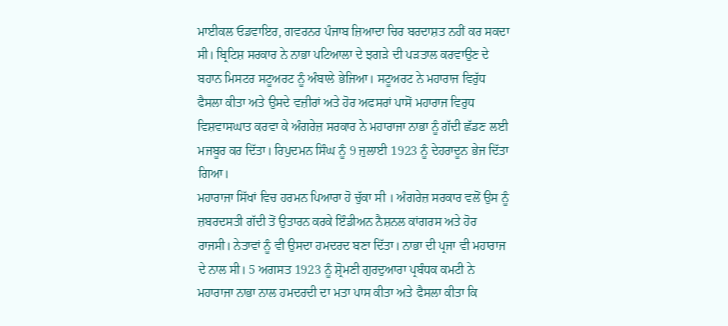ਮਾਈਕਲ ਓਡਵਾਇਰ, ਗਵਰਨਰ ਪੰਜਾਬ ਜ਼ਿਆਦਾ ਚਿਰ ਬਰਦਾਸ਼ਤ ਨਹੀਂ ਕਰ ਸਕਦਾ ਸੀ। ਬ੍ਰਿਟਿਸ਼ ਸਰਕਾਰ ਨੇ ਨਾਭਾ ਪਟਿਆਲਾ ਦੇ ਝਗੜੇ ਦੀ ਪੜਤਾਲ ਕਰਵਾਉਣ ਦੇ ਬਹਾਨ ਮਿਸਟਰ ਸਟੂਅਰਟ ਨੂੰ ਅੰਬਾਲੇ ਭੇਜਿਆ। ਸਟੂਅਰਟ ਨੇ ਮਹਾਰਾਜ ਵਿਰੁੱਧ ਫੈਸਲਾ ਕੀਤਾ ਅਤੇ ਉਸਦੇ ਵਜ਼ੀਰਾਂ ਅਤੇ ਹੋਰ ਅਫਸਰਾਂ ਪਾਸੋਂ ਮਹਾਰਾਜ ਵਿਰੁਧ ਵਿਸ਼ਵਾਸਘਾਤ ਕਰਵਾ ਕੇ ਅੰਗਰੇਜ਼ ਸਰਕਾਰ ਨੇ ਮਹਾਰਾਜਾ ਨਾਭਾ ਨੂੰ ਗੱਦੀ ਛੱਡਣ ਲਈ ਮਜਬੂਰ ਕਰ ਦਿੱਤਾ। ਰਿਪੁਦਮਨ ਸਿੰਘ ਨੂੰ 9 ਜੁਲਾਈ 1923 ਨੂੰ ਦੇਹਰਾਦੂਨ ਭੇਜ ਦਿੱਤਾ ਗਿਆ।
ਮਹਾਰਾਜਾ ਸਿੱਖਾਂ ਵਿਚ ਹਰਮਨ ਪਿਆਰਾ ਹੋ ਚੁੱਕਾ ਸੀ । ਅੰਗਰੇਜ਼ ਸਰਕਾਰ ਵਲੋਂ ਉਸ ਨੂੰ ਜ਼ਬਰਦਸਤੀ ਗੱਦੀ ਤੋਂ ਉਤਾਰਨ ਕਰਕੇ ਇੰਡੀਅਨ ਨੈਸ਼ਨਲ ਕਾਂਗਰਸ ਅਤੇ ਹੋਰ ਰਾਜਸੀ। ਨੇਤਾਵਾਂ ਨੂੰ ਵੀ ਉਸਦਾ ਹਮਦਰਦ ਬਣਾ ਦਿੱਤਾ। ਨਾਭਾ ਦੀ ਪ੍ਰਜਾ ਵੀ ਮਹਾਰਾਜ ਦੇ ਨਾਲ ਸੀ। 5 ਅਗਸਤ 1923 ਨੂੰ ਸ਼੍ਰੋਮਣੀ ਗੁਰਦੁਆਰਾ ਪ੍ਰਬੰਧਕ ਕਮਟੀ ਨੇ ਮਹਾਰਾਜਾ ਨਾਭਾ ਨਾਲ ਹਮਦਰਦੀ ਦਾ ਮਤਾ ਪਾਸ ਕੀਤਾ ਅਤੇ ਫੈਸਲਾ ਕੀਤਾ ਕਿ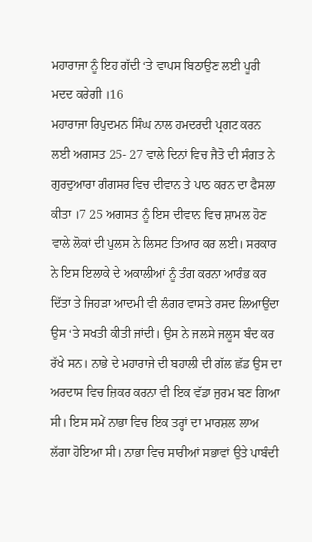ਮਹਾਰਾਜਾ ਨੂੰ ਇਹ ਗੱਦੀ ‘ਤੇ ਵਾਪਸ ਬਿਠਾਉਣ ਲਈ ਪੂਰੀ ਮਦਦ ਕਰੇਗੀ ।16
ਮਹਾਰਾਜਾ ਰਿਪੁਦਮਨ ਸਿੰਘ ਨਾਲ ਹਮਦਰਦੀ ਪ੍ਰਗਟ ਕਰਨ ਲਈ ਅਗਸਤ 25- 27 ਵਾਲੇ ਦਿਨਾਂ ਵਿਚ ਜੈਤੋ ਦੀ ਸੰਗਤ ਨੇ ਗੁਰਦੁਆਰਾ ਗੰਗਸਰ ਵਿਚ ਦੀਵਾਨ ਤੇ ਪਾਠ ਕਰਨ ਦਾ ਫੈਸਲਾ ਕੀਤਾ ।7 25 ਅਗਸਤ ਨੂੰ ਇਸ ਦੀਵਾਨ ਵਿਚ ਸ਼ਾਮਲ ਹੋਣ ਵਾਲੇ ਲੋਕਾਂ ਦੀ ਪੁਲਸ ਨੇ ਲਿਸਟ ਤਿਆਰ ਕਰ ਲਈ। ਸਰਕਾਰ ਨੇ ਇਸ ਇਲਾਕੇ ਦੇ ਅਕਾਲੀਆਂ ਨੂੰ ਤੰਗ ਕਰਨਾ ਆਰੰਭ ਕਰ ਦਿੱਤਾ ਤੇ ਜਿਹੜਾ ਆਦਮੀ ਵੀ ਲੰਗਰ ਵਾਸਤੇ ਰਸਦ ਲਿਆਉਂਦਾ ਉਸ ‘ਤੇ ਸਖਤੀ ਕੀਤੀ ਜਾਂਦੀ। ਉਸ ਨੇ ਜਲਸੇ ਜਲੂਸ ਬੰਦ ਕਰ ਰੱਖੇ ਸਨ। ਨਾਭੇ ਦੇ ਮਹਾਰਾਜੇ ਦੀ ਬਹਾਲੀ ਦੀ ਗੱਲ ਛੱਡ ਉਸ ਦਾ ਅਰਦਾਸ ਵਿਚ ਜ਼ਿਕਰ ਕਰਨਾ ਵੀ ਇਕ ਵੱਡਾ ਜੁਰਮ ਬਣ ਗਿਆ ਸੀ। ਇਸ ਸਮੇਂ ਨਾਭਾ ਵਿਚ ਇਕ ਤਰ੍ਹਾਂ ਦਾ ਮਾਰਸ਼ਲ ਲਾਅ ਲੱਗਾ ਹੋਇਆ ਸੀ। ਨਾਭਾ ਵਿਚ ਸਾਰੀਆਂ ਸਭਾਵਾਂ ਉਤੇ ਪਾਬੰਦੀ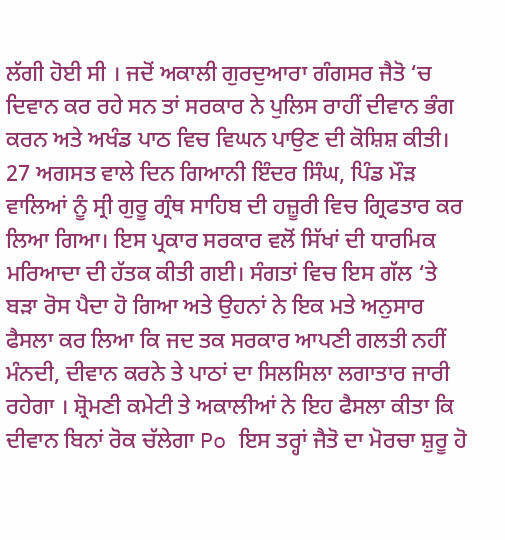ਲੱਗੀ ਹੋਈ ਸੀ । ਜਦੋਂ ਅਕਾਲੀ ਗੁਰਦੁਆਰਾ ਗੰਗਸਰ ਜੈਤੋ ‘ਚ ਦਿਵਾਨ ਕਰ ਰਹੇ ਸਨ ਤਾਂ ਸਰਕਾਰ ਨੇ ਪੁਲਿਸ ਰਾਹੀਂ ਦੀਵਾਨ ਭੰਗ ਕਰਨ ਅਤੇ ਅਖੰਡ ਪਾਠ ਵਿਚ ਵਿਘਨ ਪਾਉਣ ਦੀ ਕੋਸ਼ਿਸ਼ ਕੀਤੀ। 27 ਅਗਸਤ ਵਾਲੇ ਦਿਨ ਗਿਆਨੀ ਇੰਦਰ ਸਿੰਘ, ਪਿੰਡ ਮੌੜ ਵਾਲਿਆਂ ਨੂੰ ਸ੍ਰੀ ਗੁਰੂ ਗ੍ਰੰਥ ਸਾਹਿਬ ਦੀ ਹਜ਼ੂਰੀ ਵਿਚ ਗ੍ਰਿਫਤਾਰ ਕਰ ਲਿਆ ਗਿਆ। ਇਸ ਪ੍ਰਕਾਰ ਸਰਕਾਰ ਵਲੋਂ ਸਿੱਖਾਂ ਦੀ ਧਾਰਮਿਕ ਮਰਿਆਦਾ ਦੀ ਹੱਤਕ ਕੀਤੀ ਗਈ। ਸੰਗਤਾਂ ਵਿਚ ਇਸ ਗੱਲ ‘ਤੇ ਬੜਾ ਰੋਸ ਪੈਦਾ ਹੋ ਗਿਆ ਅਤੇ ਉਹਨਾਂ ਨੇ ਇਕ ਮਤੇ ਅਨੁਸਾਰ ਫੈਸਲਾ ਕਰ ਲਿਆ ਕਿ ਜਦ ਤਕ ਸਰਕਾਰ ਆਪਣੀ ਗਲਤੀ ਨਹੀਂ ਮੰਨਦੀ, ਦੀਵਾਨ ਕਰਨੇ ਤੇ ਪਾਠਾਂ ਦਾ ਸਿਲਸਿਲਾ ਲਗਾਤਾਰ ਜਾਰੀ ਰਹੇਗਾ । ਸ਼੍ਰੋਮਣੀ ਕਮੇਟੀ ਤੇ ਅਕਾਲੀਆਂ ਨੇ ਇਹ ਫੈਸਲਾ ਕੀਤਾ ਕਿ ਦੀਵਾਨ ਬਿਨਾਂ ਰੋਕ ਚੱਲੇਗਾ Po ਇਸ ਤਰ੍ਹਾਂ ਜੈਤੋ ਦਾ ਮੋਰਚਾ ਸ਼ੁਰੂ ਹੋ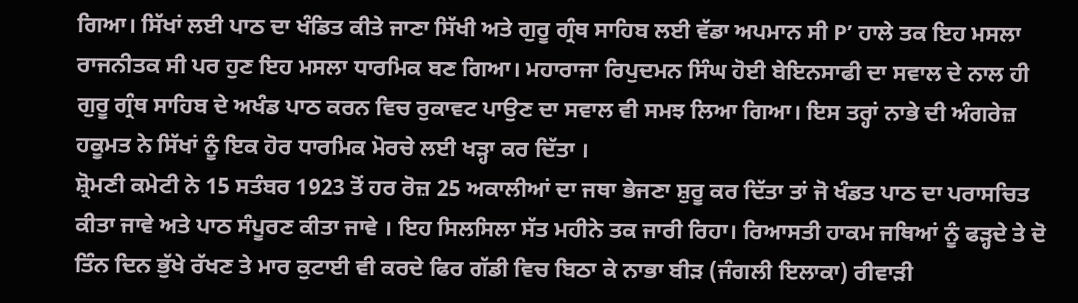ਗਿਆ। ਸਿੱਖਾਂ ਲਈ ਪਾਠ ਦਾ ਖੰਡਿਤ ਕੀਤੇ ਜਾਣਾ ਸਿੱਖੀ ਅਤੇ ਗੁਰੂ ਗ੍ਰੰਥ ਸਾਹਿਬ ਲਈ ਵੱਡਾ ਅਪਮਾਨ ਸੀ P’ ਹਾਲੇ ਤਕ ਇਹ ਮਸਲਾ ਰਾਜਨੀਤਕ ਸੀ ਪਰ ਹੁਣ ਇਹ ਮਸਲਾ ਧਾਰਮਿਕ ਬਣ ਗਿਆ। ਮਹਾਰਾਜਾ ਰਿਪੁਦਮਨ ਸਿੰਘ ਹੋਈ ਬੇਇਨਸਾਫੀ ਦਾ ਸਵਾਲ ਦੇ ਨਾਲ ਹੀ ਗੁਰੂ ਗ੍ਰੰਥ ਸਾਹਿਬ ਦੇ ਅਖੰਡ ਪਾਠ ਕਰਨ ਵਿਚ ਰੁਕਾਵਟ ਪਾਉਣ ਦਾ ਸਵਾਲ ਵੀ ਸਮਝ ਲਿਆ ਗਿਆ। ਇਸ ਤਰ੍ਹਾਂ ਨਾਭੇ ਦੀ ਅੰਗਰੇਜ਼ ਹਕੂਮਤ ਨੇ ਸਿੱਖਾਂ ਨੂੰ ਇਕ ਹੋਰ ਧਾਰਮਿਕ ਮੋਰਚੇ ਲਈ ਖੜ੍ਹਾ ਕਰ ਦਿੱਤਾ ।
ਸ਼੍ਰੋਮਣੀ ਕਮੇਟੀ ਨੇ 15 ਸਤੰਬਰ 1923 ਤੋਂ ਹਰ ਰੋਜ਼ 25 ਅਕਾਲੀਆਂ ਦਾ ਜਥਾ ਭੇਜਣਾ ਸ਼ੁਰੂ ਕਰ ਦਿੱਤਾ ਤਾਂ ਜੋ ਖੰਡਤ ਪਾਠ ਦਾ ਪਰਾਸਚਿਤ ਕੀਤਾ ਜਾਵੇ ਅਤੇ ਪਾਠ ਸੰਪੂਰਣ ਕੀਤਾ ਜਾਵੇ । ਇਹ ਸਿਲਸਿਲਾ ਸੱਤ ਮਹੀਨੇ ਤਕ ਜਾਰੀ ਰਿਹਾ। ਰਿਆਸਤੀ ਹਾਕਮ ਜਥਿਆਂ ਨੂੰ ਫੜ੍ਹਦੇ ਤੇ ਦੋ ਤਿੰਨ ਦਿਨ ਭੁੱਖੇ ਰੱਖਣ ਤੇ ਮਾਰ ਕੁਟਾਈ ਵੀ ਕਰਦੇ ਫਿਰ ਗੱਡੀ ਵਿਚ ਬਿਠਾ ਕੇ ਨਾਭਾ ਬੀੜ (ਜੰਗਲੀ ਇਲਾਕਾ) ਰੀਵਾੜੀ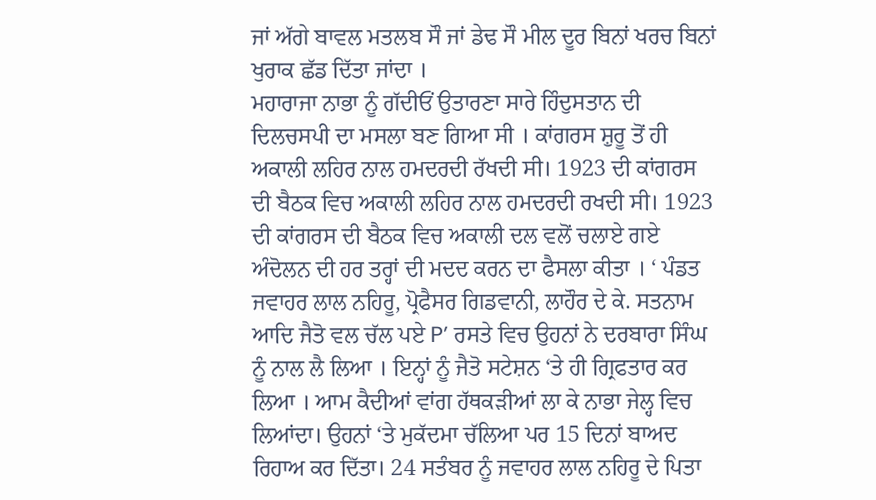ਜਾਂ ਅੱਗੇ ਬਾਵਲ ਮਤਲਬ ਸੌ ਜਾਂ ਡੇਢ ਸੌ ਮੀਲ ਦੂਰ ਬਿਨਾਂ ਖਰਚ ਬਿਨਾਂ ਖੁਰਾਕ ਛੱਡ ਦਿੱਤਾ ਜਾਂਦਾ ।
ਮਹਾਰਾਜਾ ਨਾਭਾ ਨੂੰ ਗੱਦੀਓਂ ਉਤਾਰਣਾ ਸਾਰੇ ਹਿੰਦੁਸਤਾਨ ਦੀ ਦਿਲਚਸਪੀ ਦਾ ਮਸਲਾ ਬਣ ਗਿਆ ਸੀ । ਕਾਂਗਰਸ ਸ਼ੁਰੂ ਤੋਂ ਹੀ ਅਕਾਲੀ ਲਹਿਰ ਨਾਲ ਹਮਦਰਦੀ ਰੱਖਦੀ ਸੀ। 1923 ਦੀ ਕਾਂਗਰਸ ਦੀ ਬੈਠਕ ਵਿਚ ਅਕਾਲੀ ਲਹਿਰ ਨਾਲ ਹਮਦਰਦੀ ਰਖਦੀ ਸੀ। 1923 ਦੀ ਕਾਂਗਰਸ ਦੀ ਬੈਠਕ ਵਿਚ ਅਕਾਲੀ ਦਲ ਵਲੋਂ ਚਲਾਏ ਗਏ ਅੰਦੋਲਨ ਦੀ ਹਰ ਤਰ੍ਹਾਂ ਦੀ ਮਦਦ ਕਰਨ ਦਾ ਫੈਸਲਾ ਕੀਤਾ । ‘ ਪੰਡਤ ਜਵਾਹਰ ਲਾਲ ਨਹਿਰੂ, ਪ੍ਰੋਫੈਸਰ ਗਿਡਵਾਨੀ, ਲਾਹੌਰ ਦੇ ਕੇ. ਸਤਨਾਮ ਆਦਿ ਜੈਤੋ ਵਲ ਚੱਲ ਪਏ P’ ਰਸਤੇ ਵਿਚ ਉਹਨਾਂ ਨੇ ਦਰਬਾਰਾ ਸਿੰਘ ਨੂੰ ਨਾਲ ਲੈ ਲਿਆ । ਇਨ੍ਹਾਂ ਨੂੰ ਜੈਤੋ ਸਟੇਸ਼ਨ ‘ਤੇ ਹੀ ਗ੍ਰਿਫਤਾਰ ਕਰ ਲਿਆ । ਆਮ ਕੈਦੀਆਂ ਵਾਂਗ ਹੱਥਕੜੀਆਂ ਲਾ ਕੇ ਨਾਭਾ ਜੇਲ੍ਹ ਵਿਚ ਲਿਆਂਦਾ। ਉਹਨਾਂ ‘ਤੇ ਮੁਕੱਦਮਾ ਚੱਲਿਆ ਪਰ 15 ਦਿਨਾਂ ਬਾਅਦ ਰਿਹਾਅ ਕਰ ਦਿੱਤਾ। 24 ਸਤੰਬਰ ਨੂੰ ਜਵਾਹਰ ਲਾਲ ਨਹਿਰੂ ਦੇ ਪਿਤਾ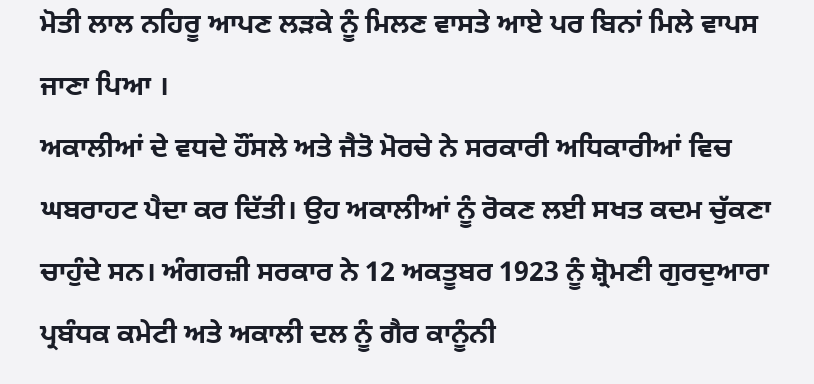ਮੋਤੀ ਲਾਲ ਨਹਿਰੂ ਆਪਣ ਲੜਕੇ ਨੂੰ ਮਿਲਣ ਵਾਸਤੇ ਆਏ ਪਰ ਬਿਨਾਂ ਮਿਲੇ ਵਾਪਸ ਜਾਣਾ ਪਿਆ ।
ਅਕਾਲੀਆਂ ਦੇ ਵਧਦੇ ਹੌਂਸਲੇ ਅਤੇ ਜੈਤੋ ਮੋਰਚੇ ਨੇ ਸਰਕਾਰੀ ਅਧਿਕਾਰੀਆਂ ਵਿਚ ਘਬਰਾਹਟ ਪੈਦਾ ਕਰ ਦਿੱਤੀ। ਉਹ ਅਕਾਲੀਆਂ ਨੂੰ ਰੋਕਣ ਲਈ ਸਖਤ ਕਦਮ ਚੁੱਕਣਾ ਚਾਹੁੰਦੇ ਸਨ। ਅੰਗਰਜ਼ੀ ਸਰਕਾਰ ਨੇ 12 ਅਕਤੂਬਰ 1923 ਨੂੰ ਸ਼੍ਰੋਮਣੀ ਗੁਰਦੁਆਰਾ ਪ੍ਰਬੰਧਕ ਕਮੇਟੀ ਅਤੇ ਅਕਾਲੀ ਦਲ ਨੂੰ ਗੈਰ ਕਾਨੂੰਨੀ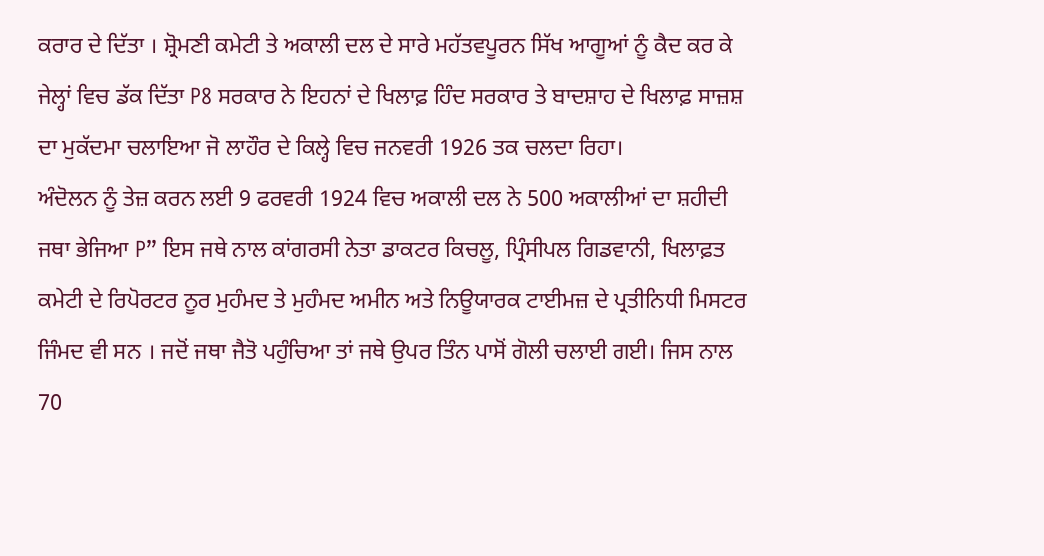ਕਰਾਰ ਦੇ ਦਿੱਤਾ । ਸ਼੍ਰੋਮਣੀ ਕਮੇਟੀ ਤੇ ਅਕਾਲੀ ਦਲ ਦੇ ਸਾਰੇ ਮਹੱਤਵਪੂਰਨ ਸਿੱਖ ਆਗੂਆਂ ਨੂੰ ਕੈਦ ਕਰ ਕੇ ਜੇਲ੍ਹਾਂ ਵਿਚ ਡੱਕ ਦਿੱਤਾ P8 ਸਰਕਾਰ ਨੇ ਇਹਨਾਂ ਦੇ ਖਿਲਾਫ਼ ਹਿੰਦ ਸਰਕਾਰ ਤੇ ਬਾਦਸ਼ਾਹ ਦੇ ਖਿਲਾਫ਼ ਸਾਜ਼ਸ਼ ਦਾ ਮੁਕੱਦਮਾ ਚਲਾਇਆ ਜੋ ਲਾਹੌਰ ਦੇ ਕਿਲ੍ਹੇ ਵਿਚ ਜਨਵਰੀ 1926 ਤਕ ਚਲਦਾ ਰਿਹਾ।
ਅੰਦੋਲਨ ਨੂੰ ਤੇਜ਼ ਕਰਨ ਲਈ 9 ਫਰਵਰੀ 1924 ਵਿਚ ਅਕਾਲੀ ਦਲ ਨੇ 500 ਅਕਾਲੀਆਂ ਦਾ ਸ਼ਹੀਦੀ ਜਥਾ ਭੇਜਿਆ P” ਇਸ ਜਥੇ ਨਾਲ ਕਾਂਗਰਸੀ ਨੇਤਾ ਡਾਕਟਰ ਕਿਚਲੂ, ਪ੍ਰਿੰਸੀਪਲ ਗਿਡਵਾਨੀ, ਖਿਲਾਫ਼ਤ ਕਮੇਟੀ ਦੇ ਰਿਪੋਰਟਰ ਨੂਰ ਮੁਹੰਮਦ ਤੇ ਮੁਹੰਮਦ ਅਮੀਨ ਅਤੇ ਨਿਊਯਾਰਕ ਟਾਈਮਜ਼ ਦੇ ਪ੍ਰਤੀਨਿਧੀ ਮਿਸਟਰ ਜਿੰਮਦ ਵੀ ਸਨ । ਜਦੋਂ ਜਥਾ ਜੈਤੋ ਪਹੁੰਚਿਆ ਤਾਂ ਜਥੇ ਉਪਰ ਤਿੰਨ ਪਾਸੋਂ ਗੋਲੀ ਚਲਾਈ ਗਈ। ਜਿਸ ਨਾਲ 70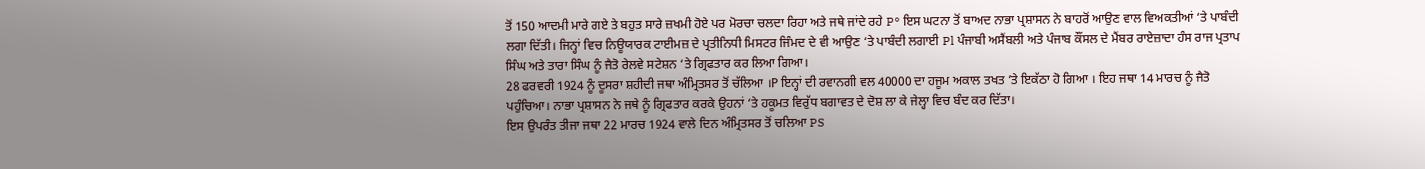ਤੋਂ 150 ਆਦਮੀ ਮਾਰੇ ਗਏ ਤੇ ਬਹੁਤ ਸਾਰੇ ਜ਼ਖਮੀ ਹੋਏ ਪਰ ਮੋਰਚਾ ਚਲਦਾ ਰਿਹਾ ਅਤੇ ਜਥੇ ਜਾਂਦੇ ਰਹੇ P° ਇਸ ਘਟਨਾ ਤੋਂ ਬਾਅਦ ਨਾਭਾ ਪ੍ਰਸ਼ਾਸਨ ਨੇ ਬਾਹਰੋਂ ਆਉਣ ਵਾਲ ਵਿਅਕਤੀਆਂ ‘ਤੇ ਪਾਬੰਦੀ ਲਗਾ ਦਿੱਤੀ। ਜਿਨ੍ਹਾਂ ਵਿਚ ਨਿਊਯਾਰਕ ਟਾਈਮਜ਼ ਦੇ ਪ੍ਰਤੀਨਿਧੀ ਮਿਸਟਰ ਜਿੰਮਦ ਦੇ ਵੀ ਆਉਣ ‘ਤੇ ਪਾਬੰਦੀ ਲਗਾਈ Pl ਪੰਜਾਬੀ ਅਸੈਂਬਲੀ ਅਤੇ ਪੰਜਾਬ ਕੌਂਸਲ ਦੇ ਮੈਂਬਰ ਰਾਏਜ਼ਾਦਾ ਹੰਸ ਰਾਜ ਪ੍ਰਤਾਪ ਸਿੰਘ ਅਤੇ ਤਾਰਾ ਸਿੰਘ ਨੂੰ ਜੈਤੋ ਰੇਲਵੇ ਸਟੇਸ਼ਨ ‘ਤੇ ਗ੍ਰਿਫਤਾਰ ਕਰ ਲਿਆ ਗਿਆ।
28 ਫਰਵਰੀ 1924 ਨੂੰ ਦੂਸਰਾ ਸ਼ਹੀਦੀ ਜਥਾ ਅੰਮ੍ਰਿਤਸਰ ਤੋਂ ਚੱਲਿਆ ।P ਇਨ੍ਹਾਂ ਦੀ ਰਵਾਨਗੀ ਵਲ 40000 ਦਾ ਹਜੂਮ ਅਕਾਲ ਤਖਤ ’ਤੇ ਇਕੱਠਾ ਹੋ ਗਿਆ । ਇਹ ਜਥਾ 14 ਮਾਰਚ ਨੂੰ ਜੈਤੋ ਪਹੁੰਚਿਆ। ਨਾਭਾ ਪ੍ਰਸ਼ਾਸਨ ਨੇ ਜਥੇ ਨੂੰ ਗ੍ਰਿਫਤਾਰ ਕਰਕੇ ਉਹਨਾਂ ‘ਤੇ ਹਕੂਮਤ ਵਿਰੁੱਧ ਬਗਾਵਤ ਦੇ ਦੋਸ਼ ਲਾ ਕੇ ਜੇਲ੍ਹਾ ਵਿਚ ਬੰਦ ਕਰ ਦਿੱਤਾ।
ਇਸ ਉਪਰੰਤ ਤੀਜਾ ਜਥਾ 22 ਮਾਰਚ 1924 ਵਾਲੇ ਦਿਨ ਅੰਮ੍ਰਿਤਸਰ ਤੋਂ ਚਲਿਆ PS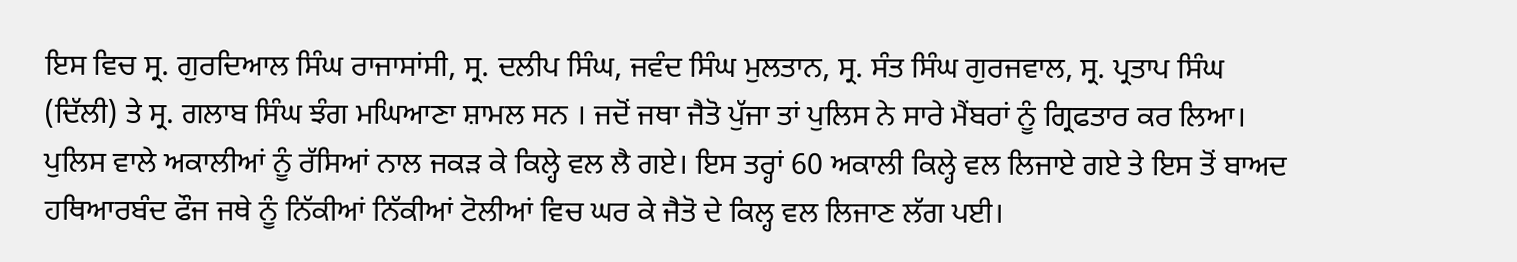ਇਸ ਵਿਚ ਸ੍ਰ. ਗੁਰਦਿਆਲ ਸਿੰਘ ਰਾਜਾਸਾਂਸੀ, ਸ੍ਰ. ਦਲੀਪ ਸਿੰਘ, ਜਵੰਦ ਸਿੰਘ ਮੁਲਤਾਨ, ਸ੍ਰ. ਸੰਤ ਸਿੰਘ ਗੁਰਜਵਾਲ, ਸ੍ਰ. ਪ੍ਰਤਾਪ ਸਿੰਘ (ਦਿੱਲੀ) ਤੇ ਸ੍ਰ. ਗਲਾਬ ਸਿੰਘ ਝੰਗ ਮਘਿਆਣਾ ਸ਼ਾਮਲ ਸਨ । ਜਦੋਂ ਜਥਾ ਜੈਤੋ ਪੁੱਜਾ ਤਾਂ ਪੁਲਿਸ ਨੇ ਸਾਰੇ ਮੈਂਬਰਾਂ ਨੂੰ ਗ੍ਰਿਫਤਾਰ ਕਰ ਲਿਆ। ਪੁਲਿਸ ਵਾਲੇ ਅਕਾਲੀਆਂ ਨੂੰ ਰੱਸਿਆਂ ਨਾਲ ਜਕੜ ਕੇ ਕਿਲ੍ਹੇ ਵਲ ਲੈ ਗਏ। ਇਸ ਤਰ੍ਹਾਂ 60 ਅਕਾਲੀ ਕਿਲ੍ਹੇ ਵਲ ਲਿਜਾਏ ਗਏ ਤੇ ਇਸ ਤੋਂ ਬਾਅਦ ਹਥਿਆਰਬੰਦ ਫੌਜ ਜਥੇ ਨੂੰ ਨਿੱਕੀਆਂ ਨਿੱਕੀਆਂ ਟੋਲੀਆਂ ਵਿਚ ਘਰ ਕੇ ਜੈਤੋ ਦੇ ਕਿਲ੍ਹ ਵਲ ਲਿਜਾਣ ਲੱਗ ਪਈ।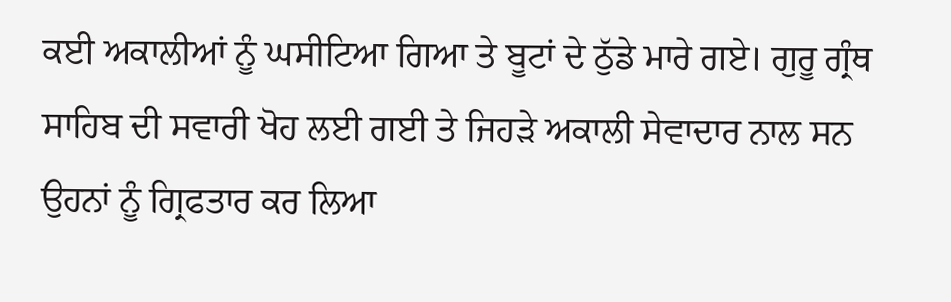ਕਈ ਅਕਾਲੀਆਂ ਨੂੰ ਘਸੀਟਿਆ ਗਿਆ ਤੇ ਬੂਟਾਂ ਦੇ ਠੁੱਡੇ ਮਾਰੇ ਗਏ। ਗੁਰੂ ਗ੍ਰੰਥ ਸਾਹਿਬ ਦੀ ਸਵਾਰੀ ਖੋਹ ਲਈ ਗਈ ਤੇ ਜਿਹੜੇ ਅਕਾਲੀ ਸੇਵਾਦਾਰ ਨਾਲ ਸਨ ਉਹਨਾਂ ਨੂੰ ਗ੍ਰਿਫਤਾਰ ਕਰ ਲਿਆ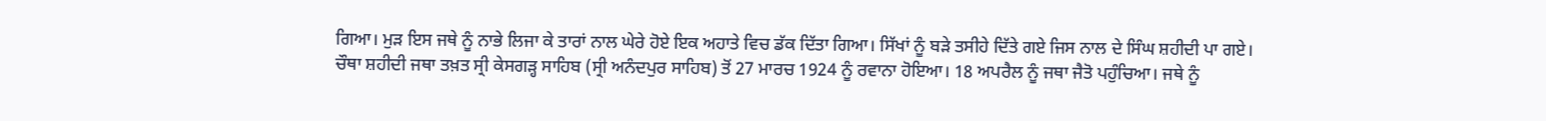ਗਿਆ। ਮੁੜ ਇਸ ਜਥੇ ਨੂੰ ਨਾਭੇ ਲਿਜਾ ਕੇ ਤਾਰਾਂ ਨਾਲ ਘੇਰੇ ਹੋਏ ਇਕ ਅਹਾਤੇ ਵਿਚ ਡੱਕ ਦਿੱਤਾ ਗਿਆ। ਸਿੱਖਾਂ ਨੂੰ ਬੜੇ ਤਸੀਹੇ ਦਿੱਤੇ ਗਏ ਜਿਸ ਨਾਲ ਦੇ ਸਿੰਘ ਸ਼ਹੀਦੀ ਪਾ ਗਏ।
ਚੌਥਾ ਸ਼ਹੀਦੀ ਜਥਾ ਤਖ਼ਤ ਸ੍ਰੀ ਕੇਸਗੜ੍ਹ ਸਾਹਿਬ (ਸ੍ਰੀ ਅਨੰਦਪੁਰ ਸਾਹਿਬ) ਤੋਂ 27 ਮਾਰਚ 1924 ਨੂੰ ਰਵਾਨਾ ਹੋਇਆ। 18 ਅਪਰੈਲ ਨੂੰ ਜਥਾ ਜੈਤੋ ਪਹੁੰਚਿਆ। ਜਥੇ ਨੂੰ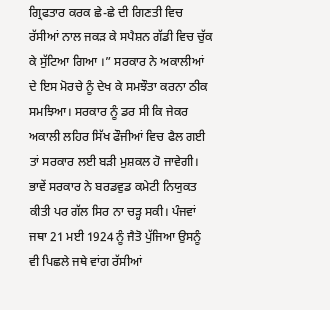ਗ੍ਰਿਫਤਾਰ ਕਰਕ ਛੇ-ਛੇ ਦੀ ਗਿਣਤੀ ਵਿਚ ਰੱਸੀਆਂ ਨਾਲ ਜਕੜ ਕੇ ਸਪੈਸ਼ਨ ਗੱਡੀ ਵਿਚ ਚੁੱਕ ਕੇ ਸੁੱਟਿਆ ਗਿਆ ।” ਸਰਕਾਰ ਨੇ ਅਕਾਲੀਆਂ ਦੇ ਇਸ ਮੋਰਚੇ ਨੂੰ ਦੇਖ ਕੇ ਸਮਝੌਤਾ ਕਰਨਾ ਠੀਕ ਸਮਝਿਆ। ਸਰਕਾਰ ਨੂੰ ਡਰ ਸੀ ਕਿ ਜੇਕਰ ਅਕਾਲੀ ਲਹਿਰ ਸਿੱਖ ਫੌਜੀਆਂ ਵਿਚ ਫੈਲ ਗਈ ਤਾਂ ਸਰਕਾਰ ਲਈ ਬੜੀ ਮੁਸ਼ਕਲ ਹੋ ਜਾਵੇਗੀ। ਭਾਵੇਂ ਸਰਕਾਰ ਨੇ ਬਰਡਵੁਡ ਕਮੇਟੀ ਨਿਯੁਕਤ ਕੀਤੀ ਪਰ ਗੱਲ ਸਿਰ ਨਾ ਚੜ੍ਹ ਸਕੀ। ਪੰਜਵਾਂ ਜਥਾ 21 ਮਈ 1924 ਨੂੰ ਜੈਤੋ ਪੁੱਜਿਆ ਉਸਨੂੰ ਵੀ ਪਿਛਲੇ ਜਥੇ ਵਾਂਗ ਰੱਸੀਆਂ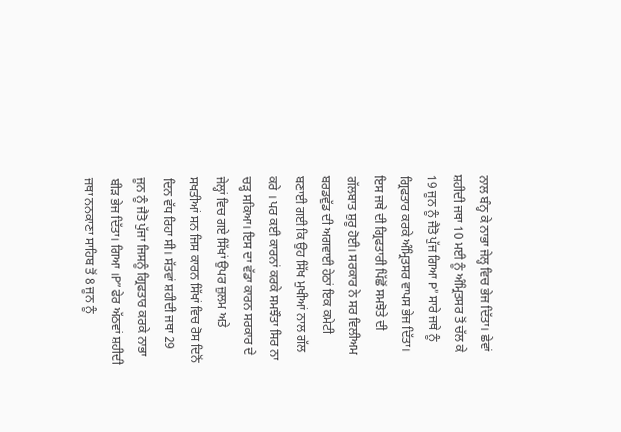ਨਾਲ ਬੰਨ੍ਹ ਕੇ ਨਾਭਾ ਜੇਲ੍ਹ ਵਿਚ ਭੇਜ ਦਿੱਤਾ। ਛੇਵਾਂ ਸ਼ਹੀਦੀ ਜਥਾ 10 ਮਈ ਨੂੰ ਅੰਮ੍ਰਿਤਸਰ ਤੋਂ ਚੱਲ ਕੇ 19 ਜੂਨ ਨੂੰ ਜੈਤੋ ਪੁੱਜ ਗਿਆ P” ਸਾਰੇ ਜਥੇ ਨੂੰ ਗ੍ਰਿਫਤਾਰ ਕਰਕੇ ਅੰਮ੍ਰਿਤਸਰ ਵਾਪਸ ਭੇਜ ਦਿੱਤਾ। ਇਸ ਜਥੇ ਦੀ ਗ੍ਰਿਫਤਾਰੀ ਪਿੱਛੋਂ ਸਮਝੋਤੇ ਦੀ ਗੱਲਬਾਤ ਸ਼ੁਰੂ ਹੋਈ। ਸਰਕਾਰ ਨੇ ਸਰ ਵਿਲੀਅਮ ਬਰਡਵੁੱਡ ਦੀ ਅਗਵਾਈ ਹੇਠਾਂ ਇਕ ਕਮੇਟੀ ਬਣਾਈ ਗਈ ਕਿ ਉਹ ਸਿੱਖ ਮੁਖੀਆਂ ਨਾਲ ਗੱਲ ਕਰੇ । ਪਰ ਕਈ ਕਾਰਨਾਂ ਕਰਕੇ ਸਮਝੌਤਾ ਸਿਰ ਨਾ ਚੜ੍ਹ ਸਕਿਆ। ਇਸ ਦਾ ਵੱਡਾ ਕਾਰਨ ਸਰਕਾਰ ਦੇ ਜੇਲ੍ਹਾਂ ਵਿਚ ਗਏ ਸਿੱਖਾਂ ਉਪਰ ਜ਼ੁਲਮ ਅਤੇ ਸਖਤੀਆਂ ਸਨ ਜਿਸ ਕਾਰਨ ਸਿੱਖਾਂ ਵਿਚ ਰੋਸ ਦਿਨੋਂ ਦਿਨ ਵੱਧ ਰਿਹਾ ਸੀ। ਸੱਤਵਾਂ ਸ਼ਹੀਦੀ ਜਥਾ 29 ਜੂਨ ਨੂੰ ਜੈਤੋ ਪੁੱਜਾ ਜਿਸਨੂੰ ਗ੍ਰਿਫਤਾਰ ਕਰਕੇ ਨਾਭਾ ਬੀੜ ਭੇਜ ਦਿੱਤਾ। ਗਿਆ ।P” ਫੇਰ ਅੱਠਵਾਂ ਸ਼ਹੀਦੀ ਜਥਾ ਨਨਕਾਣਾ ਸਾਹਿਬ ਤੋਂ 8 ਜੂਨ ਨੂੰ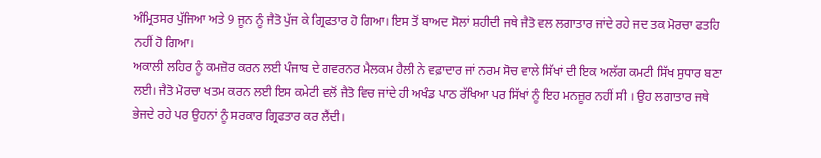ਅੰਮ੍ਰਿਤਸਰ ਪੁੱਜਿਆ ਅਤੇ 9 ਜੂਨ ਨੂੰ ਜੈਤੋ ਪੁੱਜ ਕੇ ਗ੍ਰਿਫਤਾਰ ਹੋ ਗਿਆ। ਇਸ ਤੋਂ ਬਾਅਦ ਸੋਲਾਂ ਸ਼ਹੀਦੀ ਜਥੇ ਜੈਤੋ ਵਲ ਲਗਾਤਾਰ ਜਾਂਦੇ ਰਹੇ ਜਦ ਤਕ ਮੋਰਚਾ ਫਤਹਿ ਨਹੀਂ ਹੋ ਗਿਆ।
ਅਕਾਲੀ ਲਹਿਰ ਨੂੰ ਕਮਜ਼ੋਰ ਕਰਨ ਲਈ ਪੰਜਾਬ ਦੇ ਗਵਰਨਰ ਮੈਲਕਮ ਹੈਲੀ ਨੇ ਵਫ਼ਾਦਾਰ ਜਾਂ ਨਰਮ ਸੋਚ ਵਾਲੇ ਸਿੱਖਾਂ ਦੀ ਇਕ ਅਲੱਗ ਕਮਟੀ ਸਿੱਖ ਸੁਧਾਰ ਬਣਾ ਲਈ। ਜੈਤੋ ਮੋਰਚਾ ਖਤਮ ਕਰਨ ਲਈ ਇਸ ਕਮੇਟੀ ਵਲੋਂ ਜੈਤੋ ਵਿਚ ਜਾਂਦੇ ਹੀ ਅਖੰਡ ਪਾਠ ਰੱਖਿਆ ਪਰ ਸਿੱਖਾਂ ਨੂੰ ਇਹ ਮਨਜ਼ੂਰ ਨਹੀਂ ਸੀ । ਉਹ ਲਗਾਤਾਰ ਜਥੇ ਭੇਜਦੇ ਰਹੇ ਪਰ ਉਹਨਾਂ ਨੂੰ ਸਰਕਾਰ ਗ੍ਰਿਫਤਾਰ ਕਰ ਲੈਂਦੀ।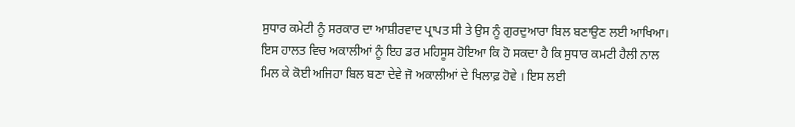ਸੁਧਾਰ ਕਮੇਟੀ ਨੂੰ ਸਰਕਾਰ ਦਾ ਆਸ਼ੀਰਵਾਦ ਪ੍ਰਾਪਤ ਸੀ ਤੇ ਉਸ ਨੂੰ ਗੁਰਦੁਆਰਾ ਬਿਲ ਬਣਾਉਣ ਲਈ ਆਖਿਆ। ਇਸ ਹਾਲਤ ਵਿਚ ਅਕਾਲੀਆਂ ਨੂੰ ਇਹ ਡਰ ਮਹਿਸੂਸ ਹੋਇਆ ਕਿ ਹੋ ਸਕਦਾ ਹੈ ਕਿ ਸੁਧਾਰ ਕਮਟੀ ਹੈਲੀ ਨਾਲ ਮਿਲ ਕੇ ਕੋਈ ਅਜਿਹਾ ਬਿਲ ਬਣਾ ਦੇਵੇ ਜੋ ਅਕਾਲੀਆਂ ਦੇ ਖਿਲਾਫ਼ ਹੋਵੇ । ਇਸ ਲਈ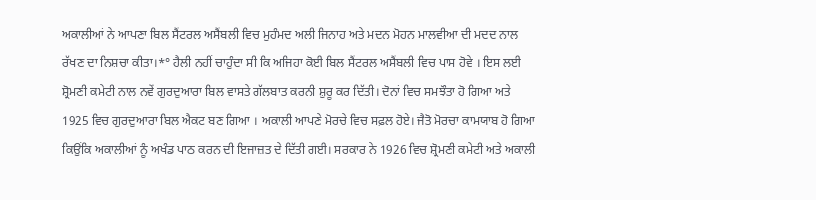ਅਕਾਲੀਆਂ ਨੇ ਆਪਣਾ ਬਿਲ ਸੈਂਟਰਲ ਅਸੈਂਬਲੀ ਵਿਚ ਮੁਹੰਮਦ ਅਲੀ ਜਿਨਾਹ ਅਤੇ ਮਦਨ ਮੋਹਨ ਮਾਲਵੀਆ ਦੀ ਮਦਦ ਨਾਲ ਰੱਖਣ ਦਾ ਨਿਸ਼ਚਾ ਕੀਤਾ।*° ਹੈਲੀ ਨਹੀਂ ਚਾਹੁੰਦਾ ਸੀ ਕਿ ਅਜਿਹਾ ਕੋਈ ਬਿਲ ਸੈਂਟਰਲ ਅਸੈਂਬਲੀ ਵਿਚ ਪਾਸ ਹੋਵੇ । ਇਸ ਲਈ ਸ਼੍ਰੋਮਣੀ ਕਮੇਟੀ ਨਾਲ ਨਵੇਂ ਗੁਰਦੁਆਰਾ ਬਿਲ ਵਾਸਤੇ ਗੱਲਬਾਤ ਕਰਨੀ ਸ਼ੁਰੂ ਕਰ ਦਿੱਤੀ। ਦੋਨਾਂ ਵਿਚ ਸਮਝੌਤਾ ਹੋ ਗਿਆ ਅਤੇ 1925 ਵਿਚ ਗੁਰਦੁਆਰਾ ਬਿਲ ਐਕਟ ਬਣ ਗਿਆ । ਅਕਾਲੀ ਆਪਣੇ ਮੋਰਚੇ ਵਿਚ ਸਫ਼ਲ ਹੋਏ। ਜੈਤੋ ਮੋਰਚਾ ਕਾਮਯਾਬ ਹੋ ਗਿਆ ਕਿਉਂਕਿ ਅਕਾਲੀਆਂ ਨੂੰ ਅਖੰਡ ਪਾਠ ਕਰਨ ਦੀ ਇਜਾਜ਼ਤ ਦੇ ਦਿੱਤੀ ਗਈ। ਸਰਕਾਰ ਨੇ 1926 ਵਿਚ ਸ਼੍ਰੋਮਣੀ ਕਮੇਟੀ ਅਤੇ ਅਕਾਲੀ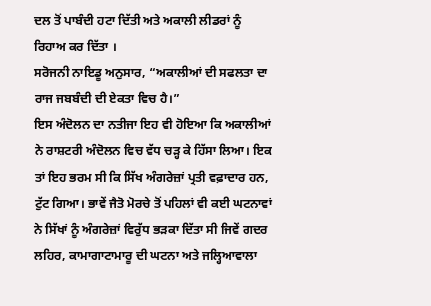ਦਲ ਤੋਂ ਪਾਬੰਦੀ ਹਟਾ ਦਿੱਤੀ ਅਤੇ ਅਕਾਲੀ ਲੀਡਰਾਂ ਨੂੰ ਰਿਹਾਅ ਕਰ ਦਿੱਤਾ ।
ਸਰੋਜਨੀ ਨਾਇਡੂ ਅਨੁਸਾਰ, “ਅਕਾਲੀਆਂ ਦੀ ਸਫਲਤਾ ਦਾ ਰਾਜ ਜਬਬੰਦੀ ਦੀ ਏਕਤਾ ਵਿਚ ਹੈ।”
ਇਸ ਅੰਦੋਲਨ ਦਾ ਨਤੀਜਾ ਇਹ ਵੀ ਹੋਇਆ ਕਿ ਅਕਾਲੀਆਂ ਨੇ ਰਾਸ਼ਟਰੀ ਅੰਦੋਲਨ ਵਿਚ ਵੱਧ ਚੜ੍ਹ ਕੇ ਹਿੱਸਾ ਲਿਆ। ਇਕ ਤਾਂ ਇਹ ਭਰਮ ਸੀ ਕਿ ਸਿੱਖ ਅੰਗਰੇਜ਼ਾਂ ਪ੍ਰਤੀ ਵਫ਼ਾਦਾਰ ਹਨ, ਟੁੱਟ ਗਿਆ। ਭਾਵੇਂ ਜੈਤੋ ਮੋਰਚੇ ਤੋਂ ਪਹਿਲਾਂ ਵੀ ਕਈ ਘਟਨਾਵਾਂ ਨੇ ਸਿੱਖਾਂ ਨੂੰ ਅੰਗਰੇਜ਼ਾਂ ਵਿਰੁੱਧ ਭੜਕਾ ਦਿੱਤਾ ਸੀ ਜਿਵੇਂ ਗਦਰ ਲਹਿਰ, ਕਾਮਾਗਾਟਾਮਾਰੂ ਦੀ ਘਟਨਾ ਅਤੇ ਜਲ੍ਹਿਆਵਾਲਾ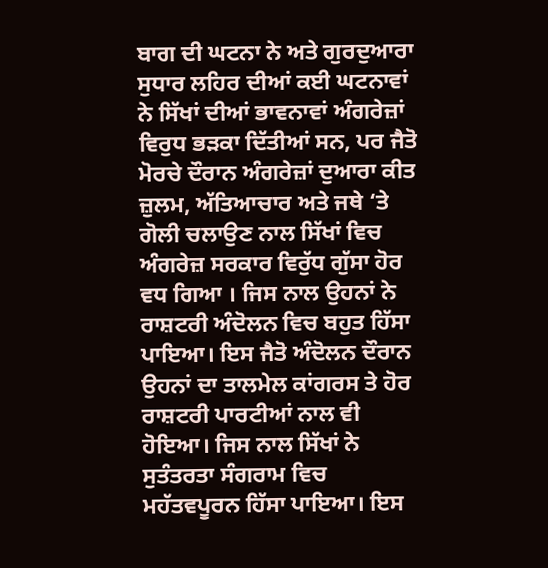ਬਾਗ ਦੀ ਘਟਨਾ ਨੇ ਅਤੇ ਗੁਰਦੁਆਰਾ ਸੁਧਾਰ ਲਹਿਰ ਦੀਆਂ ਕਈ ਘਟਨਾਵਾਂ ਨੇ ਸਿੱਖਾਂ ਦੀਆਂ ਭਾਵਨਾਵਾਂ ਅੰਗਰੇਜ਼ਾਂ ਵਿਰੁਧ ਭੜਕਾ ਦਿੱਤੀਆਂ ਸਨ, ਪਰ ਜੈਤੋ ਮੋਰਚੇ ਦੌਰਾਨ ਅੰਗਰੇਜ਼ਾਂ ਦੁਆਰਾ ਕੀਤ ਜ਼ੁਲਮ, ਅੱਤਿਆਚਾਰ ਅਤੇ ਜਥੇ ‘ਤੇ ਗੋਲੀ ਚਲਾਉਣ ਨਾਲ ਸਿੱਖਾਂ ਵਿਚ ਅੰਗਰੇਜ਼ ਸਰਕਾਰ ਵਿਰੁੱਧ ਗੁੱਸਾ ਹੋਰ ਵਧ ਗਿਆ । ਜਿਸ ਨਾਲ ਉਹਨਾਂ ਨੇ ਰਾਸ਼ਟਰੀ ਅੰਦੋਲਨ ਵਿਚ ਬਹੁਤ ਹਿੱਸਾ ਪਾਇਆ। ਇਸ ਜੈਤੋ ਅੰਦੋਲਨ ਦੌਰਾਨ ਉਹਨਾਂ ਦਾ ਤਾਲਮੇਲ ਕਾਂਗਰਸ ਤੇ ਹੋਰ ਰਾਸ਼ਟਰੀ ਪਾਰਟੀਆਂ ਨਾਲ ਵੀ ਹੋਇਆ। ਜਿਸ ਨਾਲ ਸਿੱਖਾਂ ਨੇ ਸੁਤੰਤਰਤਾ ਸੰਗਰਾਮ ਵਿਚ ਮਹੱਤਵਪੂਰਨ ਹਿੱਸਾ ਪਾਇਆ। ਇਸ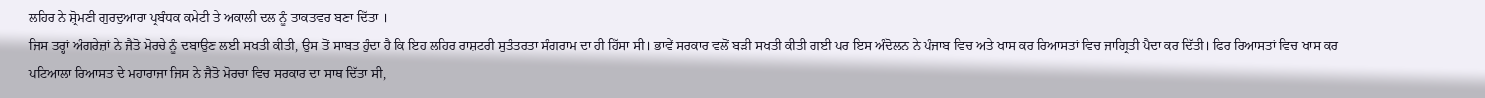ਲਹਿਰ ਨੇ ਸ਼੍ਰੋਮਣੀ ਗੁਰਦੁਆਰਾ ਪ੍ਰਬੰਧਕ ਕਮੇਟੀ ਤੇ ਅਕਾਲੀ ਦਲ ਨੂੰ ਤਾਕਤਵਰ ਬਣਾ ਦਿੱਤਾ ।
ਜਿਸ ਤਰ੍ਹਾਂ ਅੰਗਰੇਜ਼ਾਂ ਨੇ ਜੈਤੋ ਮੋਰਚੇ ਨੂੰ ਦਬਾਉਣ ਲਈ ਸਖਤੀ ਕੀਤੀ, ਉਸ ਤੋਂ ਸਾਬਤ ਹੁੰਦਾ ਹੈ ਕਿ ਇਹ ਲਹਿਰ ਰਾਸ਼ਟਰੀ ਸੁਤੰਤਰਤਾ ਸੰਗਰਾਮ ਦਾ ਹੀ ਹਿੱਸਾ ਸੀ। ਭਾਵੇਂ ਸਰਕਾਰ ਵਲੋਂ ਬੜੀ ਸਖਤੀ ਕੀਤੀ ਗਈ ਪਰ ਇਸ ਅੰਦੋਲਨ ਨੇ ਪੰਜਾਬ ਵਿਚ ਅਤੇ ਖਾਸ ਕਰ ਰਿਆਸਤਾਂ ਵਿਚ ਜਾਗ੍ਰਿਤੀ ਪੈਦਾ ਕਰ ਦਿੱਤੀ। ਫਿਰ ਰਿਆਸਤਾਂ ਵਿਚ ਖਾਸ ਕਰ ਪਟਿਆਲਾ ਰਿਆਸਤ ਦੇ ਮਹਾਰਾਜਾ ਜਿਸ ਨੇ ਜੈਤੋ ਮੋਰਚਾ ਵਿਚ ਸਰਕਾਰ ਦਾ ਸਾਥ ਦਿੱਤਾ ਸੀ,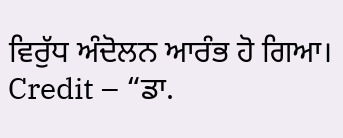ਵਿਰੁੱਧ ਅੰਦੋਲਨ ਆਰੰਭ ਹੋ ਗਿਆ।
Credit – “ਡਾ.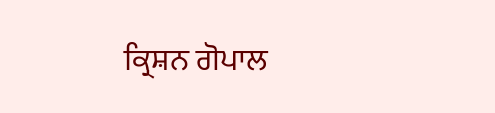ਕ੍ਰਿਸ਼ਨ ਗੋਪਾਲ